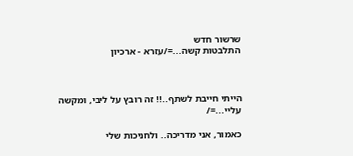שרשור חדש
התלבטות קשה...=/עזרא - ארכיון



הייתי חייבת לשתף..!! זה רובץ על ליבי, ומקשה עליי...=/

כאמור, אני מדריכה.. ולחניכות שלי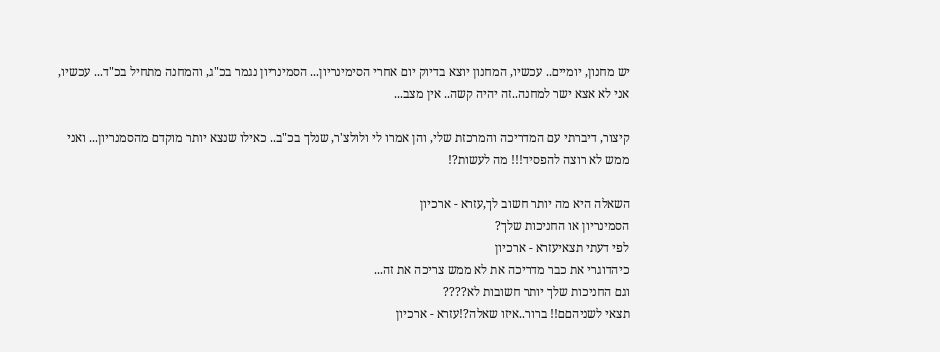יש מחנון, יומיים.. עכשיו, המחנון יוצא בדיוק יום אחרי הסימינריון... הסמינריון נגמר בכ"ג, והמחנה מתחיל בכ"ד... עכשיו, אני לא אצא ישר למחנה..זה יהיה קשה.. אין מצב...

קיצור, דיברתי עם המדריכה והמרכזת שלי, והן אמרו לי ולולצ'ר, שנלך בכ"ב.. כאילו שנצא יותר מוקדם מהסמנריון... ואני ממש לא רוצה להפסיד!!! מה לעשות?!

השאלה היא מה יותר חשוב לך,עזרא - ארכיון
הסמינריון או החניכות שלך?
לפי דעתי תצאיעזרא - ארכיון
כיהדוגרי את כבר מדריכה את לא ממש צריכה את זה...
וגם החניכות שלך יותר חשובות לא????
תצאי לשניהםם!! ברור..איזו שאלה?!עזרא - ארכיון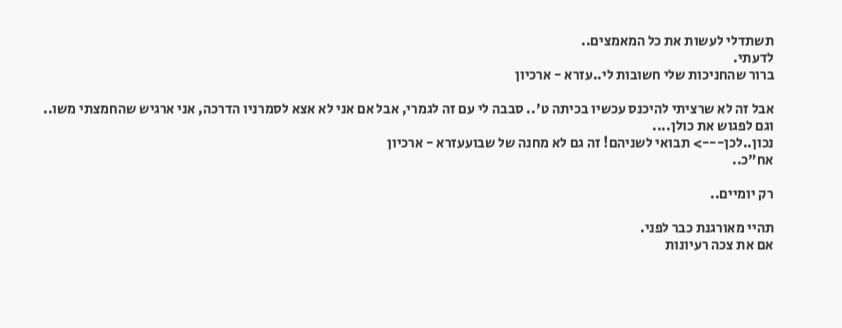תשתדלי לעשות את כל המאמצים..
לדעתי.
ברור שהחניכות שלי חשובות לי..עזרא - ארכיון

אבל זה לא שרציתי להיכנס עכשיו בכיתה ט'.. סבבה לי עם זה לגמרי, אבל אם אני לא אצא לסמרניו הדרכה, אני ארגיש שהחמצתי משו.. וגם לפגוש את כולן....
נכון..לכן---> תבואי לשניהם! זה גם לא מחנה של שבועעזרא - ארכיון
אח"כ..

רק יומיים..

תהיי מאורגנת כבר לפני.
אם את צכה רעיונות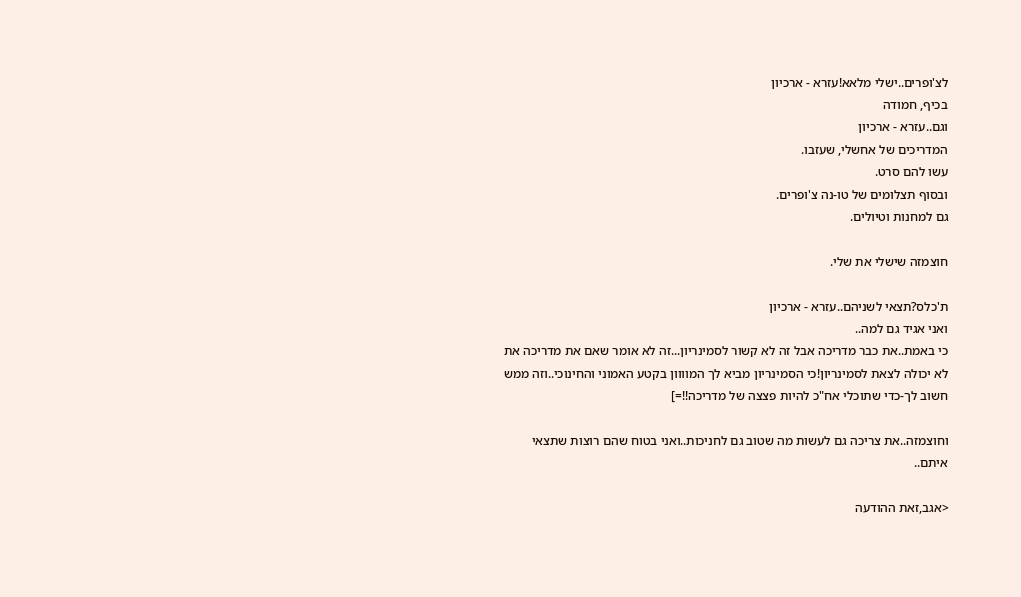לצ'ופרים..ישלי מלאא!עזרא - ארכיון
בכיף, חמודה
וגם..עזרא - ארכיון
המדריכים של אחשלי, שעזבו.
עשו להם סרט.
ובסוף תצלומים של טו-נה צ'ופרים.
גם למחנות וטיולים.

חוצמזה שישלי את שלי.

ת'כלס?תצאי לשניהם..עזרא - ארכיון
ואני אגיד גם למה..
כי באמת..את כבר מדריכה אבל זה לא קשור לסמינריון...זה לא אומר שאם את מדריכה את לא יכולה לצאת לסמינריון!כי הסמינריון מביא לך המוווון בקטע האמוני והחינוכי..וזה ממש חשוב לך-כדי שתוכלי אח"כ להיות פצצה של מדריכה!!=]

וחוצמזה..את צריכה גם לעשות מה שטוב גם לחניכות..ואני בטוח שהם רוצות שתצאי איתם..

<אגב,זאת ההודעה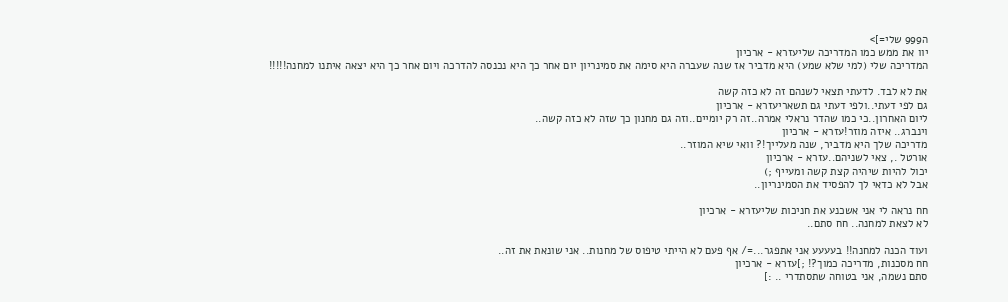ה999 שלי=]>
יוו את ממש כמו המדריכה שליעזרא - ארכיון
המדריכה שלי (למי שלא שמע) היא מדביר אז שנה שעברה היא סימה את סמינריון יום אחר כך היא נכנסה להדרכה ויום אחר כך היא יצאה איתנו למחנה!!!!!

את לא לבד. לדעתי תצאי לשנהם זה לא כזה קשה
גם לפי דעתי..ולפי דעתי גם תשאריעזרא - ארכיון
ליום האחרון..כי כמו שהדר נראלי אמרה..זה רק יומיים..וזה גם מחנון כך שזה לא כזה קשה..
וינברג.. איזה מוזר!עזרא - ארכיון
מדריכה שלך היא מדביר, שנה מעלייך!? וואי שיא המוזר..
אורטל ., צאי לשניהם..עזרא - ארכיון
יכול להיות שיהיה קצת קשה ומעייף ;)
אבל לא כדאי לך להפסיד את הסמינריון..

חח נראה לי אני אשכנע את חניכות שליעזרא - ארכיון
לא לצאת למחנה.. חח סתם..

ועוד הכנה למחנה!! בעעעע אני אתפגר...=/ אף פעם לא הייתי טיפוס של מחנות.. אני שונאת את זה..
חח מסכנות, מדריכה כמוך?! ;]עזרא - ארכיון
סתם נשמה, אני בטוחה שתסתדרי .. :]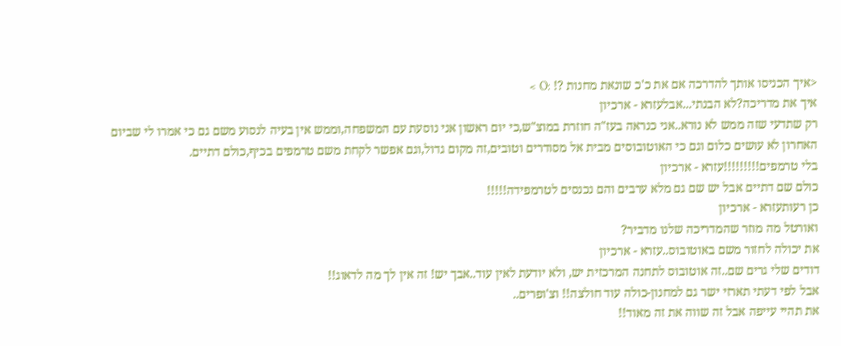<איך הכניסו אותך להדרכה אם את כ'כ שונאת מחנות ?! :O >
איך את מדריכה?לא הבנתי...אבלעזרא - ארכיון
רק שתדעי שזה ממש לא נורא..אני כנראה בעז"ה חוזרת במוצ"ש,כי יום ראשון אני נוסעת עם המשפחה,וממש אין בעיה לנסוע משם גם כי אמרו לי שביום האחרון לא עושים כלום וגם כי האוטובוסים מבית אל מסודרים וטובים,זה מקום גדול,וגם אפשר לקחת משם טרמפים בכיף,כולם דתיים.
בלי טרמפים!!!!!!!!!עזרא - ארכיון
כולם שם דתיים אבל יש שם גם מלא ערבים והם נכנסים לטרמפידה!!!!!
כן רעותעזרא - ארכיון
ואורטל מה מוזר שהמדריכה שלנו מדביר?
את יכולה לחזור משם באוטובוס..עזרא - ארכיון
דודים שלי גרים שם..זה אוטובוס לתחנה המרכזית יש, ולא יודעת לאין עוד..אבך יש! זה אין לך מה לדאוג!!
אבל לפי דעתי תארזי ישר גם למחנון-כולה עוד חולצה!! וצ'ופרים..
את תהיי עייפה אבל זה שווה את זה מאוד!!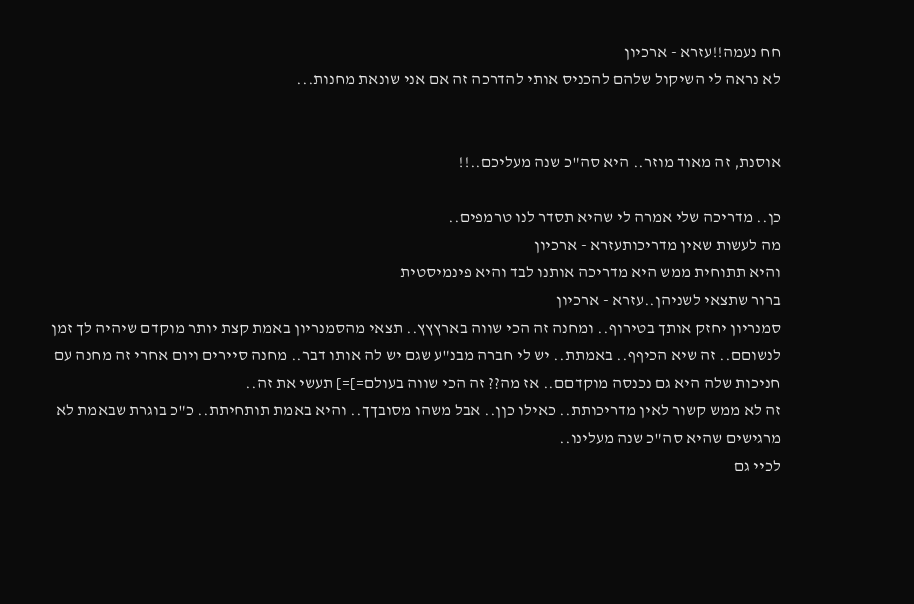חח נעמה!!עזרא - ארכיון
לא נראה לי השיקול שלהם להכניס אותי להדרכה זה אם אני שונאת מחנות...


אוסנת, זה מאוד מוזר.. היא סה"כ שנה מעליכם..!!

כן.. מדריכה שלי אמרה לי שהיא תסדר לנו טרמפים..
מה לעשות שאין מדריכותעזרא - ארכיון
והיא תתוחית ממש היא מדריכה אותנו לבד והיא פינמיסטית
ברור שתצאי לשניהן..עזרא - ארכיון
סמנריון יחזק אותך בטירוף.. ומחנה זה הכי שווה בארץץץ.. תצאי מהסמנריון באמת קצת יותר מוקדם שיהיה לך זמן לנשוםם.. זה שיא הכיףף.. באמתת.. יש לי חברה מבנ"ע שגם יש לה אותו דבר.. מחנה סיירים ויום אחרי זה מחנה עם חניכות שלה היא גם נכנסה מוקדםם.. אז מה?? זה הכי שווה בעולם=]=] תעשי את זה..
זה לא ממש קשור לאין מדריכותת.. כאילו כןן.. אבל משהו מסובךך.. והיא באמת תותחיתת.. כ"כ בוגרת שבאמת לא מרגישים שהיא סה"כ שנה מעלינו..
לכיי גם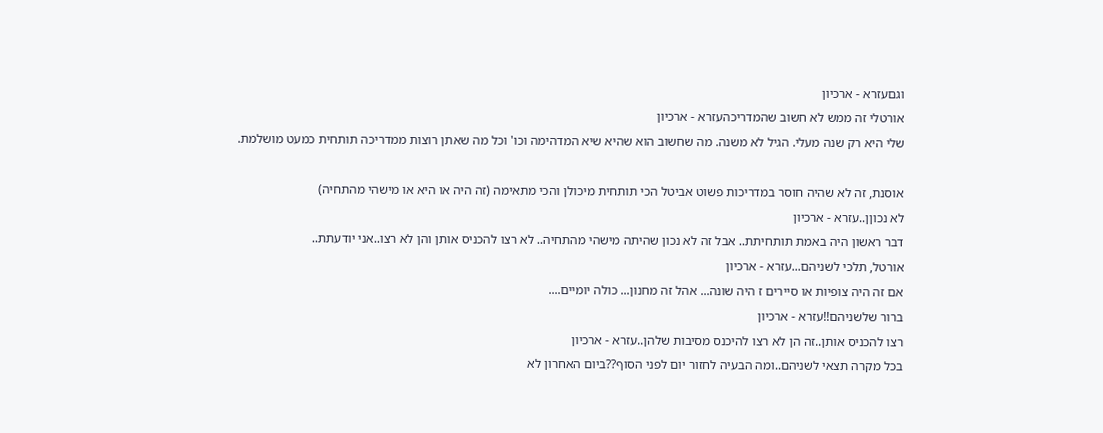וגםעזרא - ארכיון
אורטלי זה ממש לא חשוב שהמדריכהעזרא - ארכיון
שלי היא רק שנה מעלי. הגיל לא משנה. מה שחשוב הוא שהיא שיא המדהימה וכו' וכל מה שאתן רוצות ממדריכה תותחית כמעט מושלמת.

אוסנת, זה לא שהיה חוסר במדריכות פשוט אביטל הכי תותחית מיכולן והכי מתאימה (זה היה או היא או מישהי מהתחיה)
לא נכוןן..עזרא - ארכיון
דבר ראשון היה באמת תותחיתת.. אבל זה לא נכון שהיתה מישהי מהתחיה.. לא רצו להכניס אותן והן לא רצו..אני יודעתת..
אורטל, תלכי לשניהם...עזרא - ארכיון
אם זה היה צופיות או סיירים ז היה שונה... אהל זה מחנון... כולה יומיים....
ברור שלשניהם!!עזרא - ארכיון
רצו להכניס אותן..זה הן לא רצו להיכנס מסיבות שלהן..עזרא - ארכיון
בכל מקרה תצאי לשניהם..ומה הבעיה לחזור יום לפני הסוף??ביום האחרון לא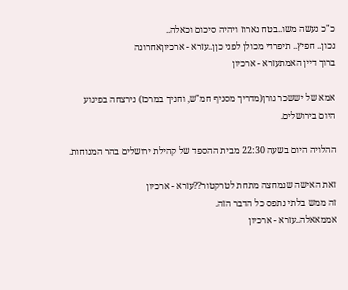כ"כ נעשה משו..בטח נארוז ויהיה סיכום וכאלה..
נכון.. חפיץ.. תיפרדי מכולן לפני כןן..עזרא - ארכיוןאחרונה
ברוך דיין האמתעזרא - ארכיון

אמא של יששכר גורן(מדריך מסניף חמ"ש, וחניך במרכז) נירצחה בפיגוע היום בירושלים.

ההלויה היום בשעה 22:30 מבית ההספד של קהילת ירושלים בהר המנוחות.

זאת האישה שנמחצה מתחת לטרקטור??עזרא - ארכיון
זה ממש בלתי נתפס כל הדבר הזה.
אממאאלה..עזרא - ארכיון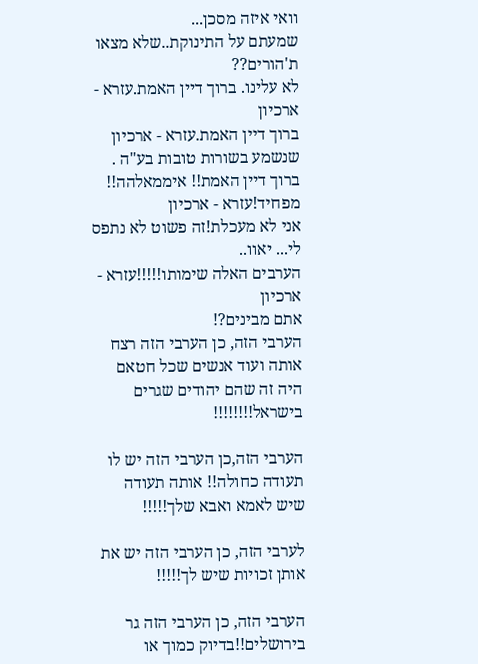וואי איזה מסכן...
שמעתם על התינוקת..שלא מצאו ת'הורים??
לא עלינו. ברוך דיין האמת.עזרא - ארכיון
ברוך דיין האמת.עזרא - ארכיון
שנשמע בשורות טובות בע"ה .
ברוך דיין האמת!! איממאלהה!! מפחיד!עזרא - ארכיון
אני לא מעכלת!זה פשוט לא נתפס לי... יאוו..
הערבים האלה שימותו!!!!!עזרא - ארכיון
אתם מבינים?!
הערבי הזה, כן הערבי הזה רצח אותה ועוד אנשים שכל חטאם היה זה שהם יהודים שגרים בישראל!!!!!!!!

הערבי הזה,כן הערבי הזה יש לו תעודה כחולה!! אותה תעודה שיש לאמא ואבא שלך!!!!!

לערבי הזה, כן הערבי הזה יש את אותן זכויות שיש לך!!!!!

הערבי הזה, כן הערבי הזה גר בירושלים!!בדיוק כמוך או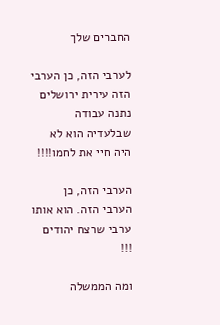החברים שלך

לערבי הזה, כן הערבי הזה עירית ירושלים נתנה עבודה שבלעדיה הוא לא היה חיי את לחמו!!!!

הערבי הזה, כן הערבי הזה. הוא אותו ערבי שרצח יהודים !!!

ומה הממשלה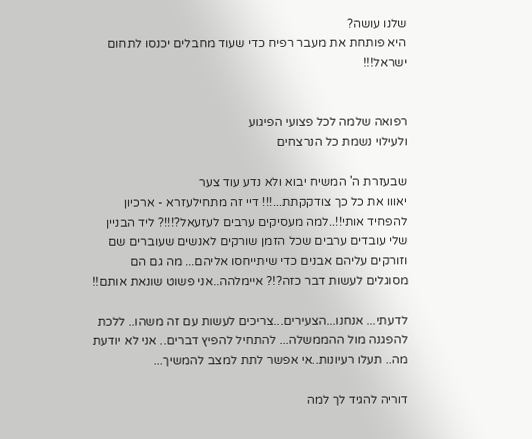שלנו עושה?
היא פותחת את מעבר רפיח כדי שעוד מחבלים יכנסו לתחום ישראל!!!


רפואה שלמה לכל פצועי הפיגוע
ולעילוי נשמת כל הנרצחים

שבעזרת ה' המשיח יבוא ולא נדע עוד צער
יאווו את כל כך צודקקתת...!!! דיי זה מתחילעזרא - ארכיון
להפחיד אותי!!..למה מעסיקים ערבים לעזעאל?!!!? ליד הבניין שלי עובדים ערבים שכל הזמן שורקים לאנשים שעוברים שם וזורקים עליהם אבנים כדי שיתייחסו אליהם... מה גם הם מסוגלים לעשות דבר כזה?!? איימלהה..אני פשוט שונאת אותם!!

לדעתי... אנחנו...הצעירים...צריכים לעשות עם זה משהו.. ללכת להפגנה מול ההממשלה... להתחיל להפיץ דברים.. אני לא יודעת מה.. תעלו רעיונות..אי אפשר לתת למצב להמשיך...

דוריה להגיד לך למה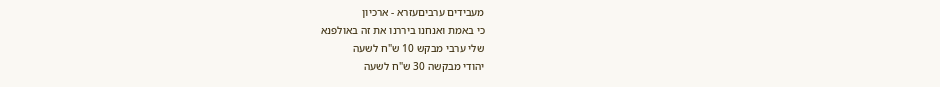מעבידים ערביםעזרא - ארכיון
כי באמת ואנחנו ביררנו את זה באולפנא
שלי ערבי מבקש 10 ש"ח לשעה
יהודי מבקשה 30 ש"ח לשעה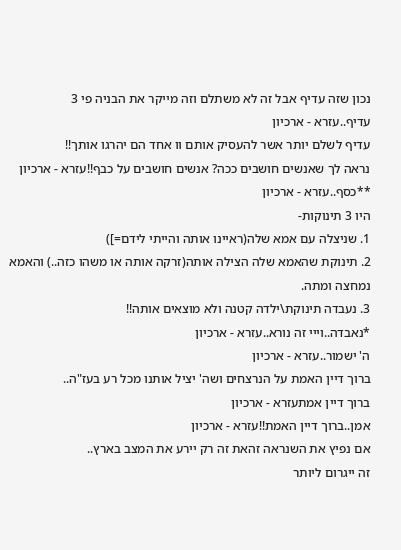נכון שזה עדיף אבל זה לא משתלם וזה מייקר את הבניה פי 3
עדיף..עזרא - ארכיון
עדיף לשלם יותר אשר להעסיק אותם וו אחד הם יהרגו אותך!!
נראה לך שאנשים חושבים ככה? אנשים חושבים על כבף!!עזרא - ארכיון
**כסף..עזרא - ארכיון
היו 3 תינוקות-
1. שניצלה עם אמא שלה(ראיינו אותה והייתי לידם=])
2. תינוקת שהאמא שלה הצילה אותה(זרקה אותה או משהו כזה..) והאמא נמחצה ומתה.
3. נעבדה תינוקת\ילדה קטנה ולא מוצאים אותה!!
*נאבדה..וייי זה נורא..עזרא - ארכיון
ה' ישמור..עזרא - ארכיון
ברוך דיין האמת על הנרצחים ושה' יציל אותנו מכל רע בעז"ה..
ברוך דיין אמתעזרא - ארכיון
אמן..ברוך דיין האמת!!עזרא - ארכיון
אם נפיץ את השנראה זהאת זה רק יירע את המצב בארץ..
זה ייגרום ליותר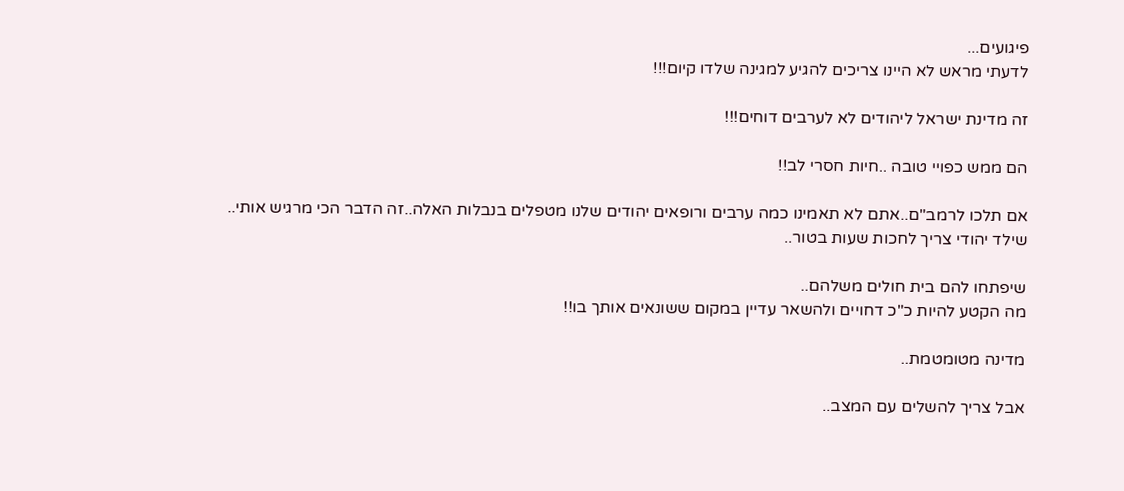פיגועים...
לדעתי מראש לא היינו צריכים להגיע למגינה שלדו קיום!!!

זה מדינת ישראל ליהודים לא לערבים דוחים!!!

הם ממש כפויי טובה ..חיות חסרי לב!!

אם תלכו לרמב"ם..אתם לא תאמינו כמה ערבים ורופאים יהודים שלנו מטפלים בנבלות האלה..זה הדבר הכי מרגיש אותי..
שילד יהודי צריך לחכות שעות בטור..

שיפתחו להם בית חולים משלהם..
מה הקטע להיות כ"כ דחויים ולהשאר עדיין במקום ששונאים אותך בו!!

מדינה מטומטמת..

אבל צריך להשלים עם המצב..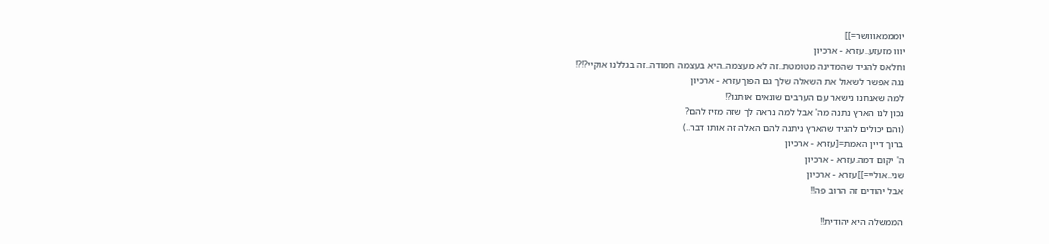יומממאווושר=]]
יווו מזעזע..עזרא - ארכיון
וחלאס להגיד שהמדינה מטומטת..זה לא מעצמה..היא בעצמה חמודה..זה בגללנו אוקיי?!?!
נגה אפשר לשאול את השאלה שלך גם הפוךעזרא - ארכיון
למה שאנחנו נישאר עם הערבים שונאים אותנו?!
נכון לנו הארץ נתנה מה' אבל למה נראה לך שזה מזיז להם?
(והם יכולים להגיד שהארץ ניתנה להם האלה זה אותו דבר..)
ברוך דיין האמת=[עזרא - ארכיון
ה' יקום דמה.עזרא - ארכיון
שני..אוליי=]]עזרא - ארכיון
אבל יהודים זה הרוב פה!!

הממשלה היא יהודית!!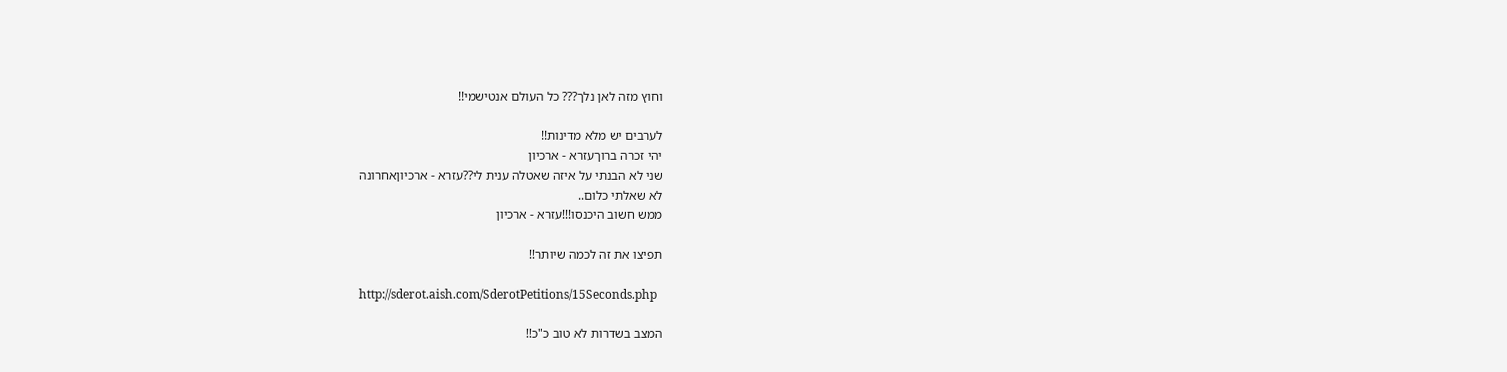וחוץ מזה לאן נלך??? כל העולם אנטישמי!!

לערבים יש מלא מדינות!!
יהי זכרה ברוךעזרא - ארכיון
שני לא הבנתי על איזה שאטלה ענית לי??עזרא - ארכיוןאחרונה
לא שאלתי כלום..
ממש חשוב היכנסו!!!עזרא - ארכיון

תפיצו את זה לכמה שיותר!!

http://sderot.aish.com/SderotPetitions/15Seconds.php

המצב בשדרות לא טוב כ"כ!!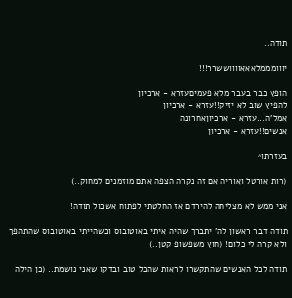תודה..

יווומממלאאאווווששרר!!!

הופץ כבר בעבר מלא פעמיםעזרא - ארכיון
להפיץ שוב לא יזיק!!עזרא - ארכיון
אמל'ה...עזרא - ארכיוןאחרונה
אנשים!!עזרא - ארכיון

בעזרתו^

(רות אורטל ואוריה אם זה נקרה הצפה אתם מוזמנים למחוק..)

אני ממש לא מצליחה להירדם אז החלטתי לפתוח אשכול תודה!

תודה דבר ראשון לה' יתברך שהיה איתי באוטובוס וכשהייתי באוטובוס שהתהפך ולא קרה לי כלום! (חוץ משפשופ קטן..)

תודה לכל האנשים שהתקשרו לראות שהכל טוב ובדקו שאני נושמת.. (כן הילה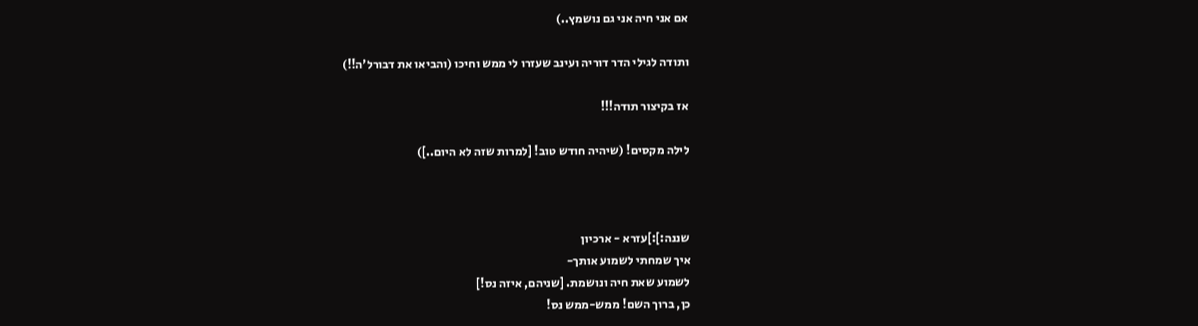אם אני חיה אני גם נושמץ..)

ותודה לגילי הדר דוריה ועינב שעזרו לי ממש וחיכו (והביאו את דבורל'ה!!)

אז בקיצור תודה!!!

לילה מקסים! (שיהיה חודש טוב! [למרות שזה לא היום..])



שננה:]:]עזרא - ארכיון
איך שמחתי לשמוע אותך-
לשמוע שאת חיה ונושמת. [שניהם, איזה נס!]
כן, ברוך השם! ממש-ממש נס!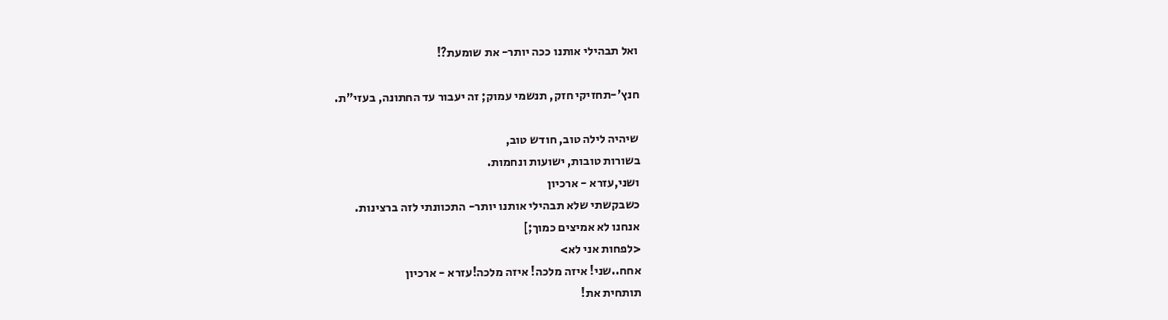ואל תבהילי אותנו ככה יותר- את שומעת?!

חנץ'-תחזיקי חזק, תנשמי עמוק; זה יעבור עד החתונה, בעזי"ת.

שיהיה לילה טוב, חודש טוב,
בשורות טובות, ישועות ונחמות.
ושני,עזרא - ארכיון
כשבקשתי שלא תבהילי אותנו יותר- התכוונתי לזה ברצינות.
אנחנו לא אמיצים כמוך;]
<לפחות אני לא>
אחח..שני! איזה מלכה! איזה מלכה!עזרא - ארכיון
תותחית את!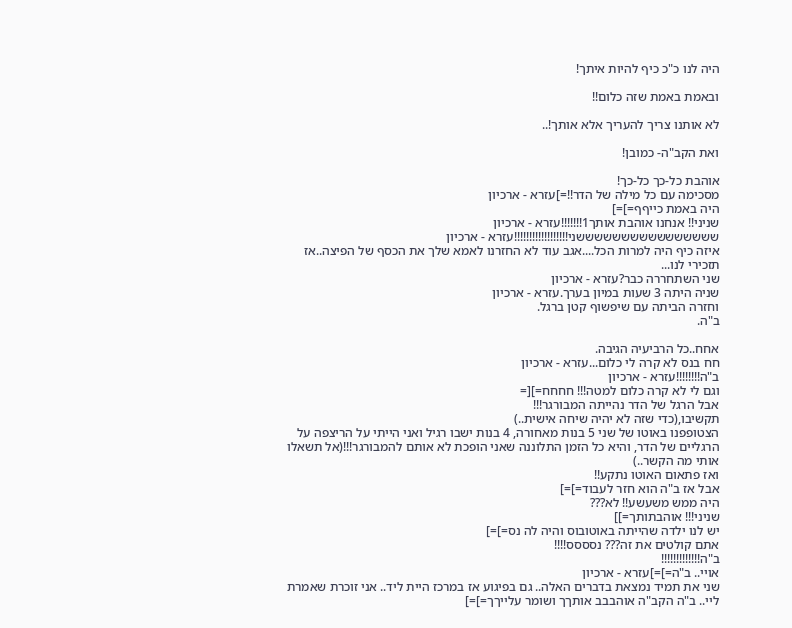היה לנו כ"כ כיף להיות איתך!

ובאמת באמת שזה כלום!!

לא אותנו צריך להעריך אלא אותך!..

ואת הקב"ה- כמובן!

אוהבת כל-כך כל-כך!
מסכימה עם כל מילה של הדר!!=]עזרא - ארכיון
היה באמת כייףף=]=]
שניני!! אנחנו אוהבת אותך1!!!!!!!עזרא - ארכיון
ששששששששששששששששני!!!!!!!!!!!!!!!!!!עזרא - ארכיון
איזה כיף היה למרות הכל....אגב עוד לא החזרנו לאמא שלך את הכסף של הפיצה..אז תזכירי לנו...
שני השתחררה כבר?עזרא - ארכיון
שניה היתה 3 שעות במיון בערך.עזרא - ארכיון
וחזרה הביתה עם שיפשוף קטן ברגל.
ב"ה.

אחח..כל הרביעיה הגיבה.
חח בנס לא קרה לי כלום...עזרא - ארכיון
ב"ה!!!!!!!!עזרא - ארכיון
וגם לי לא קרה כלום למטה!!! חחחח=][=
אבל הרגל של הדר נהייתה המבורגר!!!
תקשיבו,(כדי שזה לא יהיה שיחה אישית..)
הצטופפנו באוטו של שני 5 בנות מאחורה, 4 בנות ישבו רגיל ואני הייתי על הריצפה על הרגליים של הדר, והיא כל הזמן התלוננה שאני הופכת לא אותם להמבורגר!!!(אל תשאלו אותי מה הקשר..)
ואז פתאום האוטו נתקע!!
אבל אז ב"ה הוא חזר לעבוד=]=]
היה ממש משעשע!! לא???
שניני!!! אוהבתותך=]]
יש לנו ילדה שהייתה באוטובוס והיה לה נס=]=]
אתם קולטים את זה??? נסססס!!!!
ב"ה!!!!!!!!!!!!!
אויי.. ב"ה=]=]עזרא - ארכיון
שני את תמיד נמצאת בדברים האלה.. גם בפיגוע אז במרכז היית ליד.. אני זוכרת שאמרת ליי.. ב"ה הקב"ה אוהבבב אותךך ושומר עלייךך=]=]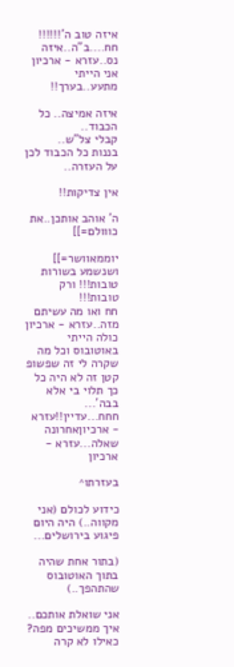איזה טוב ה'!!!!!!
חח....ב"ה..איזה נס..עזרא - ארכיון
אני הייתי מתעע..בערך!!

איזה אמיצה.. כל הכבוד..
קבלי צל"ש..
בננות כל הכבוד לכן על העזרה..

אין צדיקות!!

ה' אוהב אותכן..את כווולם=]]

יוממאוושר=]]
ושנשמע בשורות טובות!!! ורק טובות!!!
חח ואו מה עשיתם מזה..עזרא - ארכיון
כולה הייתי באוטובוס וכל מה שקרה לי זה שפשופ קטן זה לא היה כל כך תלוי בי אלא בבה'...
חחח...עדיין!!עזרא - ארכיוןאחרונה
שאלה...עזרא - ארכיון

בעזרתו^

כידוע לכולם (אני מקווה..) היה היום פיגוע בירושלים...

(בתור אחת שהיה בתוך האוטובוס שהתהפך..)

אני שואלת אותכם.. איך ממשיכים מפה? כאילו לא קרה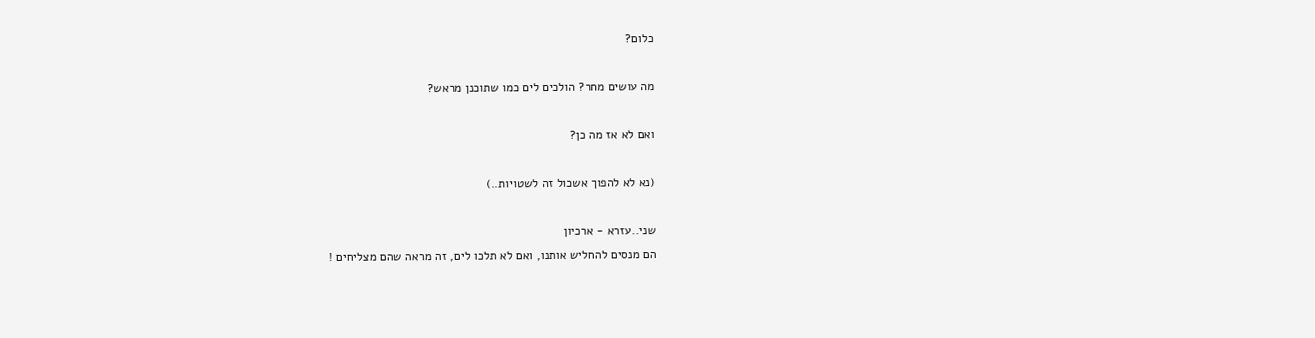כלום?

מה עושים מחר? הולכים לים כמו שתוכנן מראש?

ואם לא אז מה כן?

(נא לא להפוך אשכול זה לשטויות..)

שני..עזרא - ארכיון
הם מנסים להחליש אותנו, ואם לא תלכו לים, זה מראה שהם מצליחים !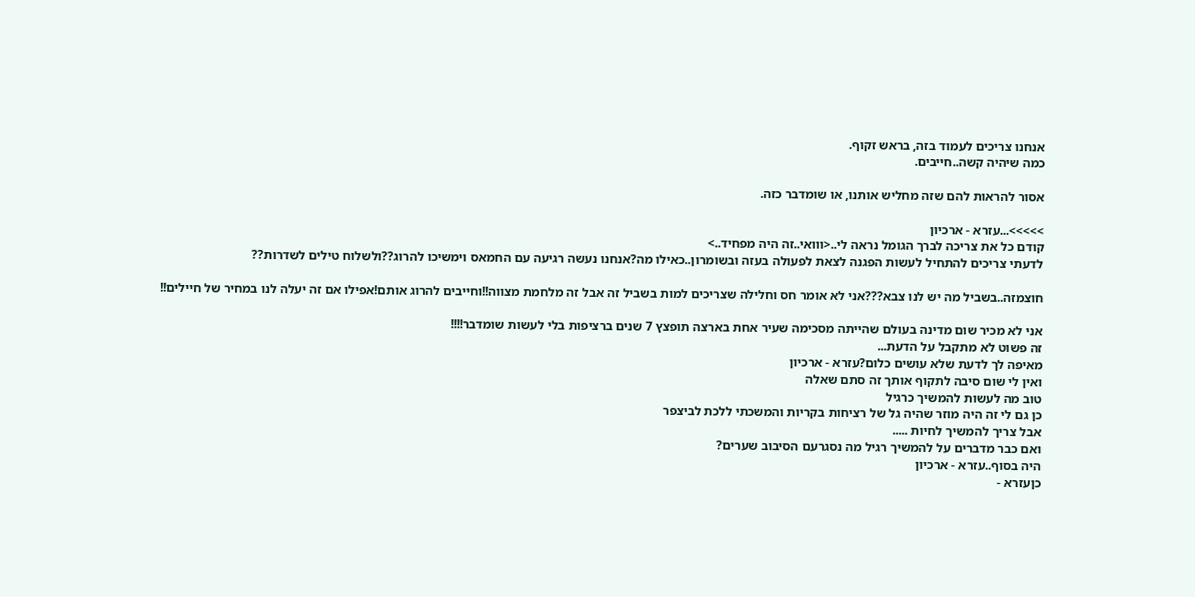אנחנו צריכים לעמוד בזה, בראש זקוף.
כמה שיהיה קשה..חייבים.

אסור להראות להם שזה מחליש אותנו, או שומדבר כזה.

>>>>>...עזרא - ארכיון
קודם כל את צריכה לברך הגומל נראה לי..<ווואי..זה היה מפחיד..>
לדעתי צריכים להתחיל לעשות הפגנה לצאת לפעולה בעזה ובשומרון..כאילו מה?אנחנו נעשה רגיעה עם החמאס וימשיכו להרוג??ולשלוח טילים לשדרות??

חוצמזה..בשביל מה יש לנו צבא???אני לא אומר חס וחלילה שצריכים למות בשביל זה אבל זה מלחמת מצווה!!וחייבים להרוג אותם!אפילו אם זה יעלה לנו במחיר של חיילים!!

אני לא מכיר שום מדינה בעולם שהייתה מסכימה שעיר אחת בארצה תופצץ 7 שנים ברציפות בלי לעשות שומדבר!!!!
זה פשוט לא מתקבל על הדעת...
מאיפה לך לדעת שלא עושים כלום?עזרא - ארכיון
ואין לי שום סיבה לתקוף אותך זה סתם שאלה
טוב מה לעשות להמשיך כרגיל
כן גם לי זה היה מוזר שהיה גל של רציחות בקריות והמשכתי ללכת לביצפר
אבל צריך להמשיך לחיות .....
ואם כבר מדברים על להמשיך רגיל מה נסגרעם הסיבוב שערים?
היה בסוף..עזרא - ארכיון
כןעזרא -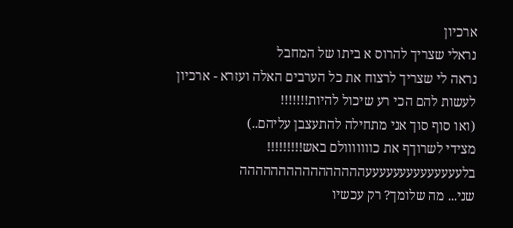ארכיון
נראלי שצריך להרוס א ביתו של המחבל
נראה לי שצריך לרצוח את כל הערבים האלה ועזרא - ארכיון
לעשות להם הכי רע שיכול להיות!!!!!!!
(ואו סוף סוך אני מתחילה להתעצבן עליהם..)
מצידי לשרוךף את כווווווולם באש!!!!!!!!!
בלעעעעעעעעעעעעעעהההההההההההההההה
שני... מה שלומך? רק עכשיו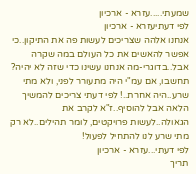שמעתי.....עזרא - ארכיון
לפי דעתיעזרא - ארכיון
אנחנו אלהה שצריכים לעשות פה את התיקון..כי אפשר להאשים את כל העולם במה שקרה אבל..בדוגרי-מה אנחנו עשינו כדי שזה לא יהיה? תחשבו, אם עמ"י היה מתעורר לפני, ולא מתי שרע..היה אחרת..! לפי דעתי צריכים להמשיך הלאה אבל להוסיף..ז"א לקרב את הגאולה..לעשות פרויקטים, לומר תהילים..לא רק מתי שרע לנו להתחיל לפעול!
לפי דעתי...עזרא - ארכיון
תריך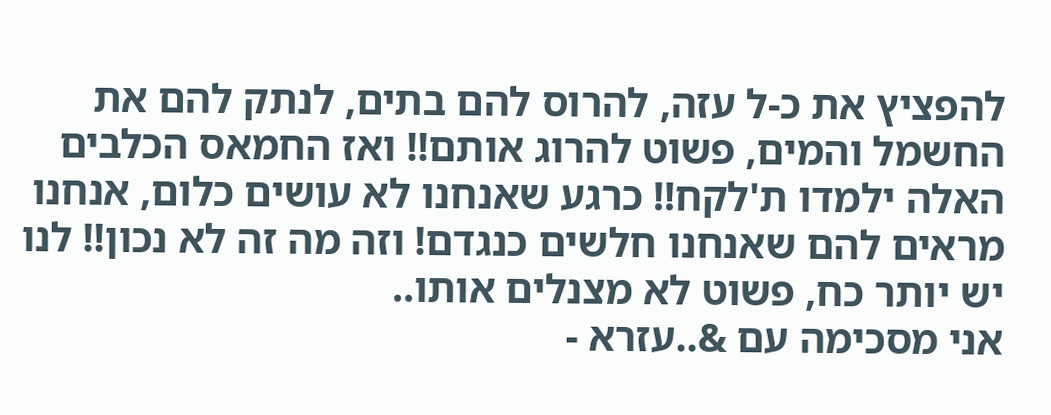להפציץ את כ-ל עזה, להרוס להם בתים, לנתק להם את החשמל והמים, פשוט להרוג אותם!! ואז החמאס הכלבים האלה ילמדו ת'לקח!! כרגע שאנחנו לא עושים כלום, אנחנו מראים להם שאנחנו חלשים כנגדם! וזה מה זה לא נכון!! לנו יש יותר כח, פשוט לא מצנלים אותו..
אני מסכימה עם &..עזרא -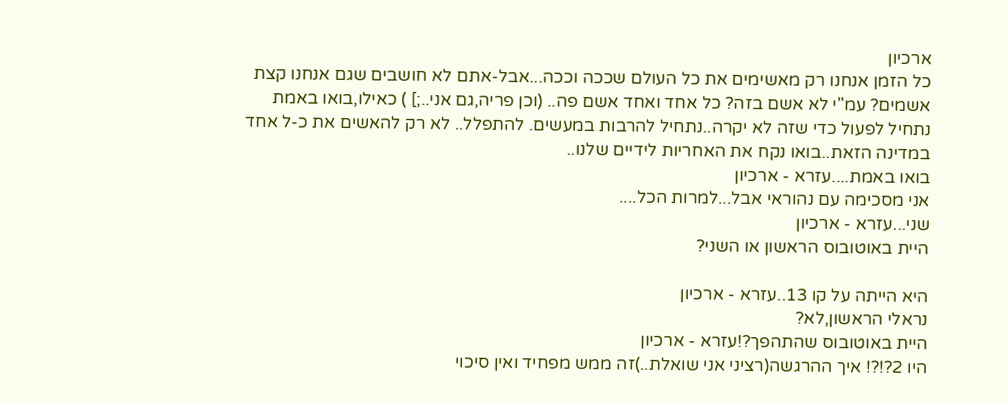ארכיון
כל הזמן אנחנו רק מאשימים את כל העולם שככה וככה...אבל-אתם לא חושבים שגם אנחנו קצת אשמים? עמ"י לא אשם בזה? כל אחד ואחד אשם פה.. (וכן פריה,גם אני..;] ) כאילו,בואו באמת נתחיל לפעול כדי שזה לא יקרה..נתחיל להרבות במעשים. להתפלל.. לא רק להאשים את כ-ל אחד במדינה הזאת..בואו נקח את האחריות לידיים שלנו..
בואו באמת....עזרא - ארכיון
אני מסכימה עם נהוראי אבל...למרות הכל....
שני...עזרא - ארכיון
היית באוטובוס הראשון או השני?

היא הייתה על קו 13..עזרא - ארכיון
נראלי הראשון,לא?
היית באוטובוס שהתהפך?!עזרא - ארכיון
היו 2?!?! איך ההרגשה(רציני אני שואלת..)זה ממש מפחיד ואין סיכוי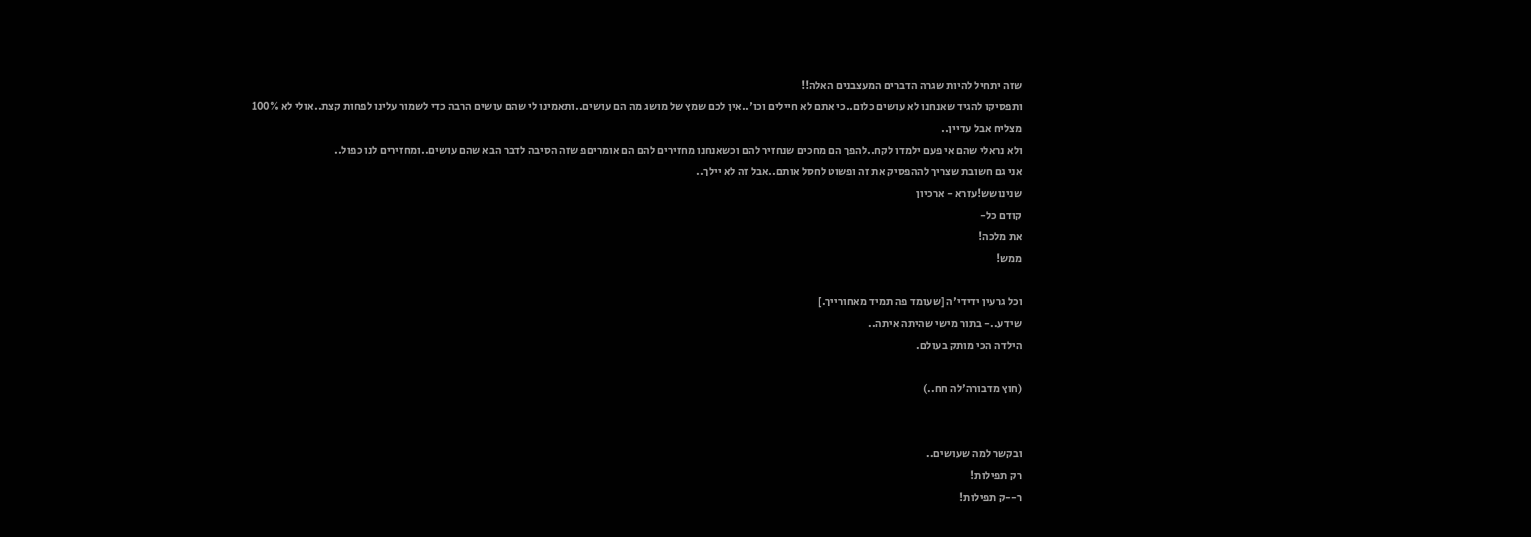שזה יתחיל להיות שגרה הדברים המעצבנים האלה!!
ותפסיקו להגיד שאנחנו לא עושים כלום..כי אתם לא חיילים וכו'..אין לכם שמץ של מושג מה הם עושים..ותאמינו לי שהם עושים הרבה כדי לשמור עלינו לפחות קצת..אולי לא 100% מצליח אבל עדיין..
ולא נראלי שהם אי פעם ילמדו לקח..להפך הם מחכים שנחזיר להם וכשאנחנו מחזירים להם הם אומריםפ שזה הסיבה לדבר הבא שהם עושים..ומחזירים לנו כפול..
אני גם חשובת שצריך לההפסיק את זה ופשוט לחסל אותם..אבל זה לא יילך..
שנינושש!עזרא - ארכיון
קודם כל-
את מלכה!
ממש!

וכל גרעין ידידי'ה [שעומד פה תמיד מאחורייך.]
שידע..- בתור מישי שהיתה איתה..
הילדה הכי מותק בעולם.

(חוץ מדבורה'לה חח..)


ובקשר למה שעושים..
רק תפילות!
ר--ק תפילות!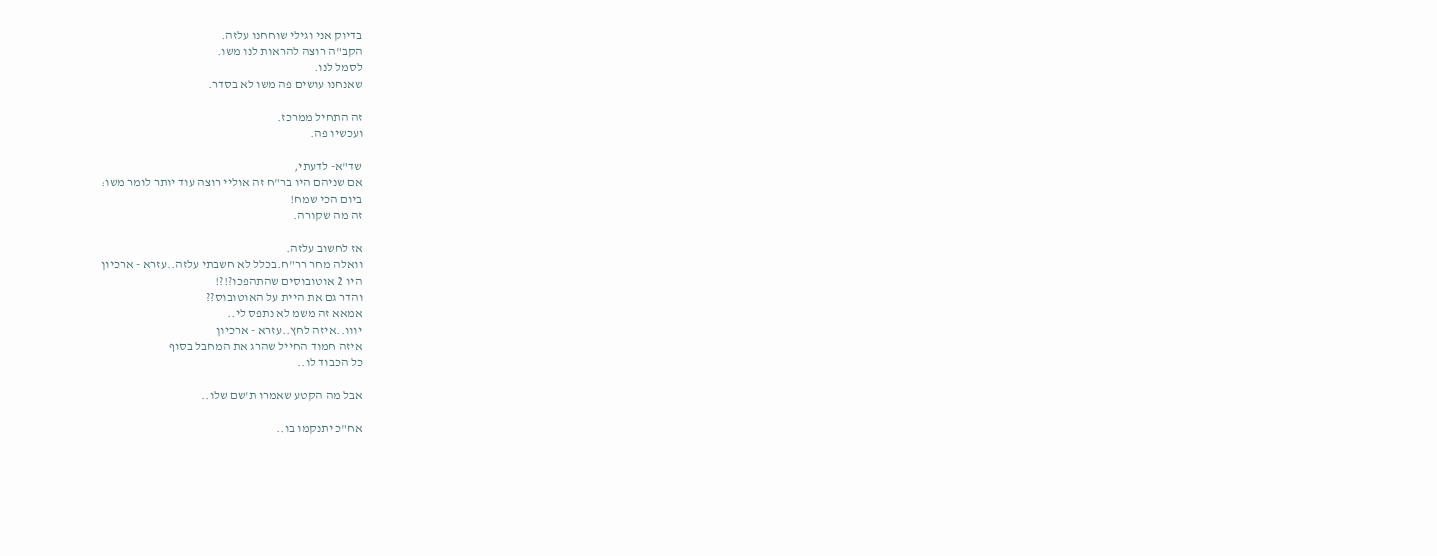בדיוק אני וגילי שוחחנו עלזה.
הקב"ה רוצה להראות לנו משו.
לסמל לנו.
שאנחנו עושים פה משו לא בסדר.

זה התחיל ממרכז.
ועכשיו פה.

שד"א- לדעתי,
אם שניהם היו בר"ח זה אוליי רוצה עוד יותר לומר משו:
ביום הכי שמח!
זה מה שקורה.

אז לחשוב עלזה.
וואלה מחר רר"ח.בכלל לא חשבתי עלזה..עזרא - ארכיון
היו 2 אוטובוסים שהתהפכו?!?!
והדר גם את היית על האוטובוס??
אמאא זה משמ לא נתפס לי..
יווו..איזה לחץ..עזרא - ארכיון
איזה חמוד החייל שהרג את המחבל בסוף
כל הכבוד לו..

אבל מה הקטע שאמרו ת'שם שלו..

אח"כ יתנקמו בו..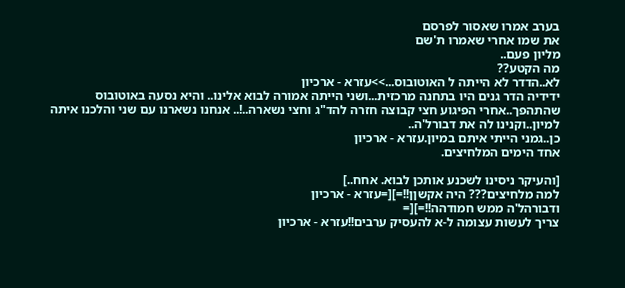בערב אמרו שאסור לפרסם
את שמו אחרי שאמרו ת'שם
מליון פעם..
מה הקטע??
לא..הדדר לא הייתה ל האוטובוס...>>עזרא - ארכיון
ידידיה הדר גנים היו בתחנה מרכזית...ושני הייתה אמורה לבוא אלינו.. והיא נסעה באוטובוס שהתהפך..אחרי הפיגוע חצי קבוצה חזרה להד"ג וחצי נשארה..!.. אנחנו נשארנו עם שני והלכנו איתה למיון..וקנינו לה את דבורל'ה..
כן..גמני הייתי איתם במיון.עזרא - ארכיון
אחד הימים המלחיצים.

[והעיקר ניסינו לשכנע אותכן לבוא. אחח..]
למה מלחיצים??? היה אקשןן!!=][=עזרא - ארכיון
ודבורהל'ה ממש חמודהה!!=][=
צריך לעשות עצומה ל-א להעסיק ערבים!!עזרא - ארכיון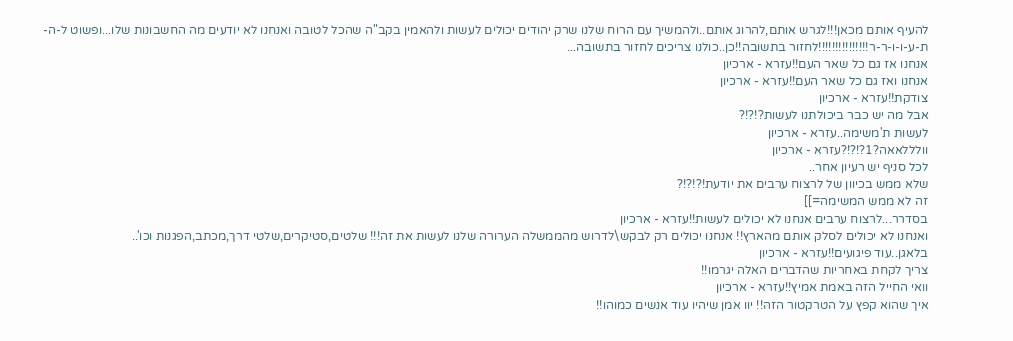להעיף אותם מכאן!!!לגרש אותם,להרוג אותם..ולהמשיך עם הרוח שלנו שרק יהודים יכולים לעשות ולהאמין בקב"ה שהכל לטובה ואנחנו לא יודעים מה החשבונות שלו...ופשוט ל-ה-ת-ע-ו-ו-ר-ר!!!!!!!!!!!!!!!לחזור בתשובה!!כן..כולנו צריכים לחזור בתשובה...
אנחנו אז גם כל שאר העם!!עזרא - ארכיון
אנחנו ואז גם כל שאר העם!!עזרא - ארכיון
צודקת!!עזרא - ארכיון
אבל מה יש כבר ביכולתנו לעשות?!?!?
לעשות ת'משימה..עזרא - ארכיון
וולללאאה?1?!?!?עזרא - ארכיון
לכל סניף יש רעיון אחר..
שלא ממש בכיוון של לרצוח ערבים את יודעת!?!?!?
זה לא ממש המשימה=]]
בסדרר...לרצוח ערבים אנחנו לא יכולים לעשות!!עזרא - ארכיון
ואנחנו לא יכולים לסלק אותם מהארץ!! אנחנו יכולים רק לבקש\לדרוש מהממשלה הערורה שלנו לעשות את זה!!! שלטים,סטיקרים,שלטי דרך,מכתב,הפגנות וכו'..
בלאגן..עוד פיגועים!!עזרא - ארכיון
צריך לקחת באחריות שהדברים האלה יגרמו!!
וואי החייל הזה באמת אמיץ!!עזרא - ארכיון
איך שהוא קפץ על הטרקטור הזה!! יוו אמן שיהיו עוד אנשים כמוהו!!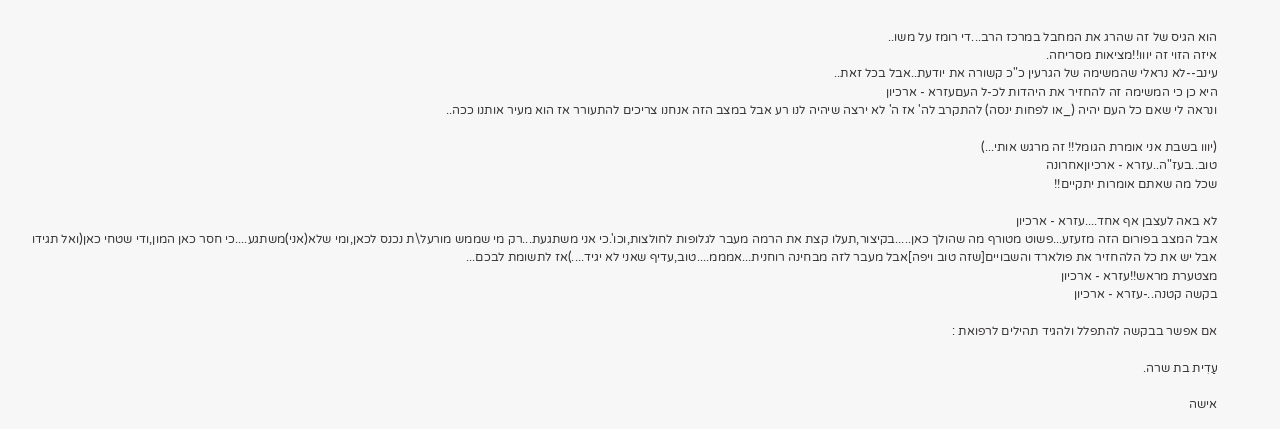הוא הגיס של זה שהרג את המחבל במרכז הרב...די רומז על משו..
איזה הזוי זה יווו!!מציאות מסריחה.
עינב--לא נראלי שהמשימה של הגרעין כ"כ קשורה את יודעת..אבל בכל זאת..
היא כן כי המשימה זה להחזיר את היהדות לכ-ל העםעזרא - ארכיון
ונראה לי שאם כל העם יהיה (_או לפחות ינסה) להתקרב לה' אז ה' לא ירצה שיהיה לנו רע אבל במצב הזה אנחנו צריכים להתעורר אז הוא מעיר אותנו ככה..

(יווו בשבת אני אומרת הגומל!! זה מרגש אותי...)
טוב..בעז"ה..עזרא - ארכיוןאחרונה
שכל מה שאתם אומרות יתקיים!!

לא באה לעצבן אף אחד....עזרא - ארכיון
אבל המצב בפורום הזה מזעזע...פשוט מטורף מה שהולך כאן.....בקיצור,תעלו קצת את הרמה מעבר לגלופות לחולצות,וכו'.כי אני משתגעת...רק מי שממש מורעל\ת נכנס לכאן,ומי שלא(אני)משתגע....כי חסר כאן המון,ודי שטחי כאן(ואל תגידו אבל יש את כל הלהחזיר את פולארד והשבויים[שזה טוב ויפה]אבל מעבר לזה מבחינה רוחנית...אמממ....טוב,עדיף שאני לא יגיד....)אז לתשומת לבכם...
מצטערת מראש!!עזרא - ארכיון
בקשה קטנה..-עזרא - ארכיון

אם אפשר בבקשה להתפלל ולהגיד תהילים לרפואת :

עַדִית בת שרה.

אישה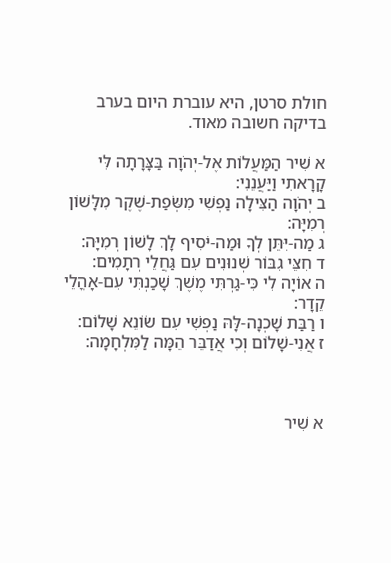חולת סרטן, היא עוברת היום בערב בדיקה חשובה מאוד.

א שִׁיר הַמַּעֲלוֹת אֶל-יְהֹוָה בַּצָּרָתָה לִּי קָרָאתִי וַיַּעֲנֵנִי:
ב יְהֹוָה הַצִּילָה נַפְשִׁי מִשְּׂפַת-שֶׁקֶר מִלָּשׁוֹן רְמִיָּה:
ג מַה-יִּתֵּן לְךָ וּמַה-יֹּסִיף לָךְ לָשׁוֹן רְמִיָּה:
ד חִצֵּי גִבּוֹר שְׁנוּנִים עִם גַּחֲלֵי רְתָמִים:
ה אוֹיָה לִי כִּי-גַרְתִּי מֶשֶׁךְ שָׁכַנְתִּי עִם-אָהֳלֵי קֵדָר:
ו רַבַּת שָׁכְנָה-לָּהּ נַפְשִׁי עִם שׂוֹנֵא שָׁלוֹם:
ז אֲנִי-שָׁלוֹם וְכִי אֲדַבֵּר הֵמָּה לַמִּלְחָמָה:



א שִׁיר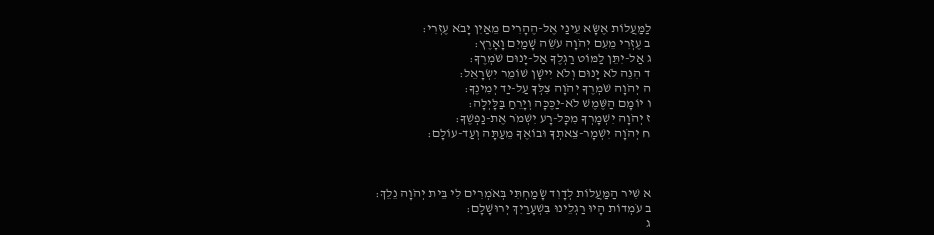לַמַּעֲלוֹת אֶשָּׂא עֵינַי אֶל-הֶהָרִים מֵאַיִן יָבֹא עֶזְרִי:
ב עֶזְרִי מֵעִם יְהֹוָה עֹשֵׂה שָׁמַיִם וָאָרֶץ:
ג אַל-יִתֵּן לַמּוֹט רַגְלֶךָ אַל-יָנוּם שֹׁמְרֶךָ:
ד הִנֵּה לֹא יָנוּם וְלֹא יִישָׁן שׁוֹמֵר יִשְׂרָאֵל:
ה יְהֹוָה שֹׁמְרֶךָ יְהֹוָה צִלְּךָ עַל-יַד יְמִינֶךָ:
ו יוֹמָם הַשֶּׁמֶשׁ לֹא-יַכֶּכָּה וְיָרֵחַ בַּלָּיְלָה:
ז יְהֹוָה יִשְׁמָרְךָ מִכָּל-רָע יִשְׁמֹר אֶת-נַפְשֶׁךָ:
ח יְהֹוָה יִשְׁמָר-צֵאתְךָ וּבוֹאֶךָ מֵעַתָּה וְעַד-עוֹלָם:



א שִׁיר הַמַּעֲלוֹת לְדָוִד שָׂמַחְתִּי בְּאֹמְרִים לִי בֵּית יְהֹוָה נֵלֵךְ:
ב עֹמְדוֹת הָיוּ רַגְלֵינוּ בִּשְׁעָרַיִךְ יְרוּשָׁלָם:
ג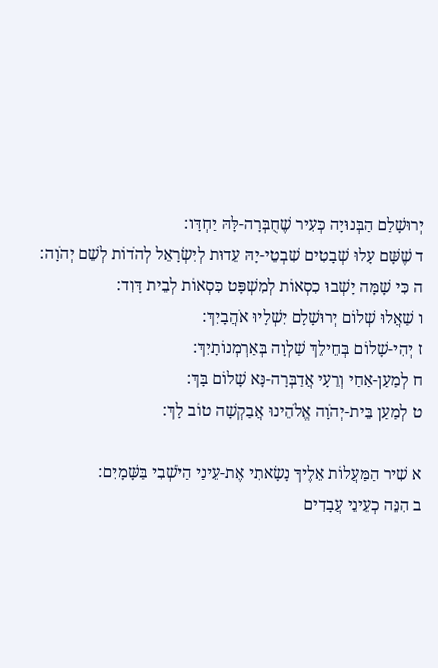יְרוּשָׁלַם הַבְּנוּיָה כְּעִיר שֶׁחֻבְּרָה-לָּהּ יַחְדָּו:
ד שֶׁשָּׁם עָלוּ שְׁבָטִים שִׁבְטֵי-יָהּ עֵדוּת לְיִשְׂרָאֵל לְהֹדוֹת לְשֵׁם יְהֹוָה:
ה כִּי שָׁמָּה יָשְׁבוּ כִסְאוֹת לְמִשְׁפָּט כִּסְאוֹת לְבֵית דָּוִד:
ו שַׁאֲלוּ שְׁלוֹם יְרוּשָׁלָם יִשְׁלָיוּ אֹהֲבָיִךְ:
ז יְהִי-שָׁלוֹם בְּחֵילֵךְ שַׁלְוָה בְּאַרְמְנוֹתָיִךְ:
ח לְמַעַן-אַחַי וְרֵעָי אֲדַבְּרָה-נָּא שָׁלוֹם בָּךְ:
ט לְמַעַן בֵּית-יְהֹוָה אֱלֹהֵינוּ אֲבַקְשָׁה טוֹב לָךְ:

א שִׁיר הַמַּעֲלוֹת אֵלֶיךָ נָשָׂאתִי אֶת-עֵינַי הַיֹּשְׁבִי בַּשָּׁמָיִם:
ב הִנֵּה כְעֵינֵי עֲבָדִים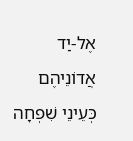אֶל-יַד אֲדוֹנֵיהֶם כְּעֵינֵי שִׁפְחָה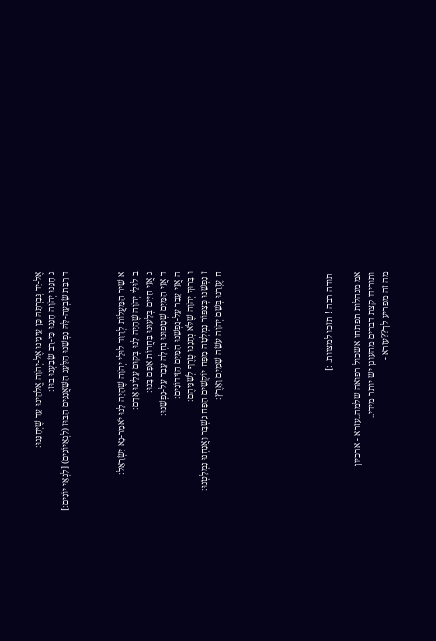אֶל-יַד גְּבִרְתָּהּ כֵּן עֵינֵינוּ אֶל-יְהֹוָה אֱלֹהֵינוּ עַד שֶׁיְּחָנֵּנוּ:
ג חָנֵּנוּ יְהֹוָה חָנֵּנוּ כִּי-רַב שָׂבַעְנוּ בוּז:
ד רַבַּת שָׂבְעָה-לָּהּ נַפְשֵׁנוּ הַלַּעַג הַשַּׁאֲנַנִּים הַבּוּז (לִגְאֵיוֹנִים) [לִגְאֵי יוֹנִים:]



א שִׁיר הַמַּעֲלוֹת לְדָוִד לוּלֵי יְהֹוָה שֶׁהָיָה לָנוּ יֹאמַר-נָא יִשְׂרָאֵל:
ב לוּלֵי יְהֹוָה שֶׁהָיָה לָנוּ בְּקוּם עָלֵינוּ אָדָם:
ג אֲזַי חַיִּים בְּלָעוּנוּ בַּחֲרוֹת אַפָּם בָּנוּ:
ד אֲזַי הַמַּיִם שְׁטָפוּנוּ נַחְלָה עָבַר עַל-נַפְשֵׁנוּ:
ה אֲזַי עָבַר עַל-נַפְשֵׁנוּ הַמַּיִם הַזֵּידוֹנִים:
ו בָּרוּךְ יְהֹוָה שֶׁלֹּא נְתָנָנוּ טֶרֶף לְשִׁנֵּיהֶם:
ז נַפְשֵׁנוּ כְּצִפּוֹר נִמְלְטָה מִפַּח יוֹקְשִׁים הַפַּח נִשְׁבָּר וַאֲנַחְנוּ נִמְלָטְנוּ:
ח עֶזְרֵנוּ בְּשֵׁם יְהֹוָה עֹשֵׂה שָׁמַיִם וָאָרֶץ:







 תודה רבה ! תזכו למצוות. :]

אמ מנהלות תפתחו אשכול רפואה שלמה..עזרא - ארכיון
ותורידו קצת דברים מהעוגן יש יותר מידי..
מה זה מפריע לך??עזרא -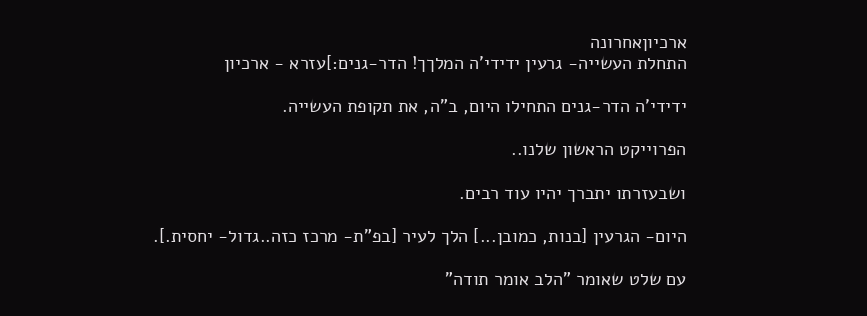ארכיוןאחרונה
התחלת העשייה- גרעין ידידי'ה המלךך! הדר-גנים:]עזרא - ארכיון

ידידי'ה הדר-גנים התחילו היום, ב"ה, את תקופת העשייה.

הפרוייקט הראשון שלנו..

ושבעזרתו יתברך יהיו עוד רבים.

היום- הגרעין [בנות, כמובן...] הלך לעיר [בפ"ת- מרכז כזה..גדול- יחסית.].

עם שלט שאומר "הלב אומר תודה"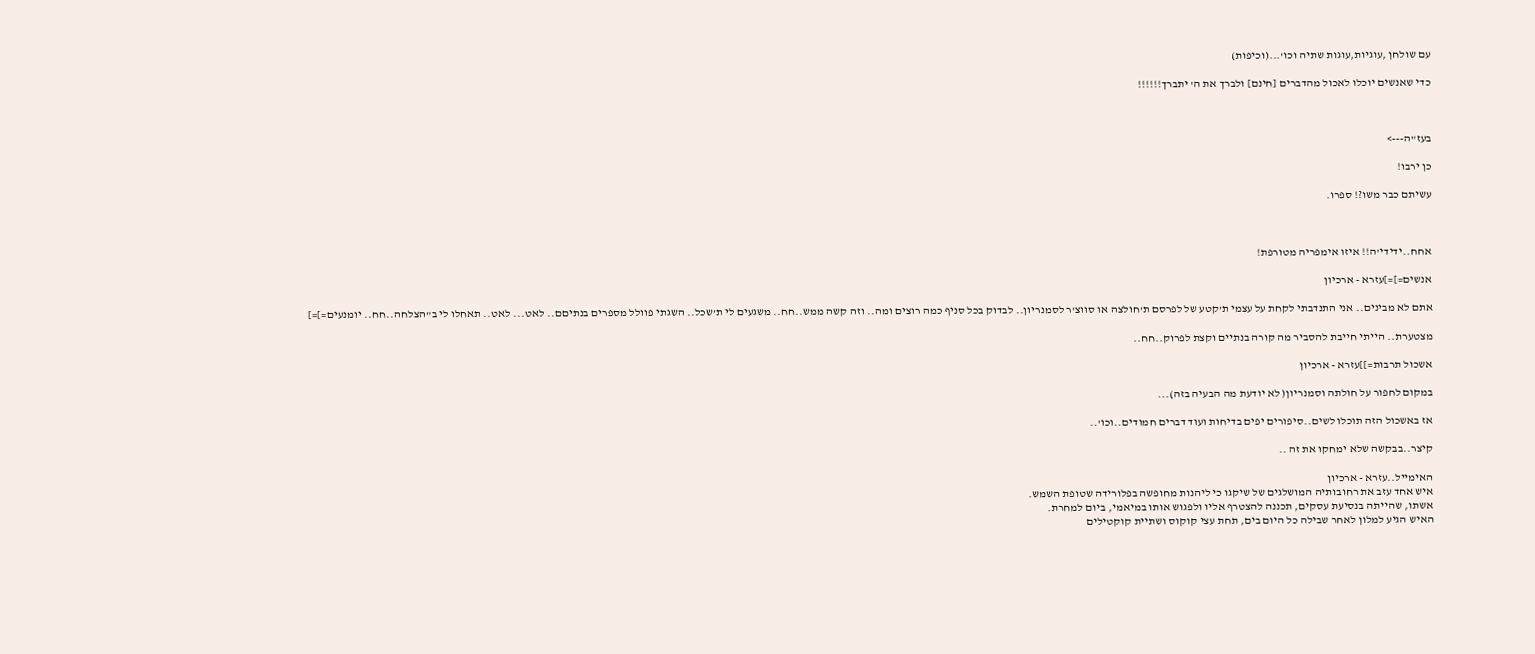עם שולחן ,עוגיות,עוגות שתיה וכו'...(וכיפות)

כדי שאנשים יוכלו לאכול מהדברים [חינם] ולברך את ה' יתברך!!!!!!



בעז"ה--->

כן ירבו!

עשיתם כבר משו?! ספרו.



אחח..ידידי'ה!! איזו אימפריה מטורפת!

אנשים=]=]עזרא - ארכיון

אתם לא מבינים.. אני התנדבתי לקחת על עצמי ת'קטע של לפרסם ת'חולצה או סווצ'ר לסמנריון.. לבדוק בכל סניף כמה רוצים ומה.. וזה קשה ממש..חח.. משגעים לי ת'שכל.. השגתי פוולל מספרים בנתיםם.. לאט... לאט.. תאחלו לי ב"הצלחה..חח.. יומנעים=]=]

מצטערת.. הייתי חייבת להסביר מה קורה בנתיים וקצת לפרוק..חח..

אשכול תרבות=]]עזרא - ארכיון

במקום לחפור על חולתה וסמנריון( לא יודעת מה הבעיה בזה)...

אז באשכול הזה תוכלו לשים..סיפורים יפים בדיחות ועוד דברים חמודים..וכו'..

קיצר..בבקשה שלא ימחקו את זה ..

האימייל..עזרא - ארכיון
איש אחד עזב את רחובותיה המושלגים של שיקגו כי ליהנות מחופשה בפלורידה שטופת השמש.
אשתו, שהייתה בנסיעת עסקים, תכננה להצטרף אליו ולפגוש אותו במיאמי, ביום למחרת.
האיש הגיע למלון לאחר שבילה כל היום בים, תחת עצי קוקוס ושתיית קוקטילים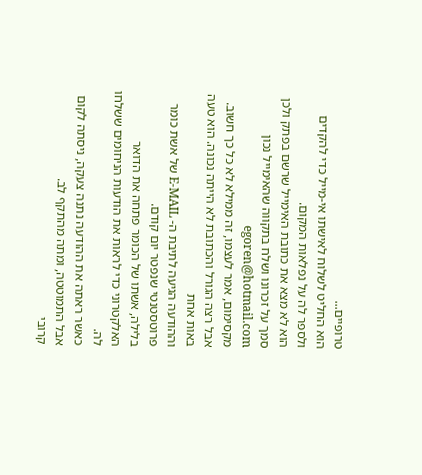טרופיים...
הוא החליט לשלוח לאישתו אי-מייל כדי להקדים ולספר לה על נפלאות המקום.
הוא לא מצא את כתובת האימייל שרשם בפתק ולכן סמך על זכרונו ושלח בתקווה שהאימייל נכון egoren@hotmail.com
מקסימום, אמר לעצמו, זה ממילא לא כל כך חשוב.
אבל רצה הגורל והכתובת לא הייתה נכונה. הוא טעה באות אחת
וההודעה הגיעה לתיבת ה- E-MAIL של אשת כומר פרוטסטנטי שנפטר יום קודם.
בלילה, אשתו של הכומר פתחה את הדואר האלקטרוני כדי לראות את הודעות הניחומים ששלחו לה.
כאשר ראתה את ההודעה נתנה צעקה, ניסתה לקום אבל התמוטטה, ומתה מהתקף לב.
קרובי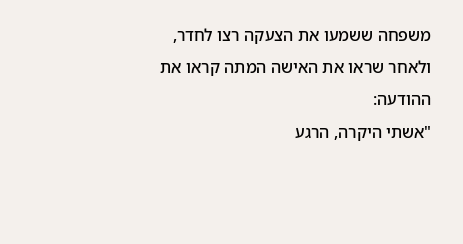משפחה ששמעו את הצעקה רצו לחדר, ולאחר שראו את האישה המתה קראו את ההודעה:
"אשתי היקרה, הרגע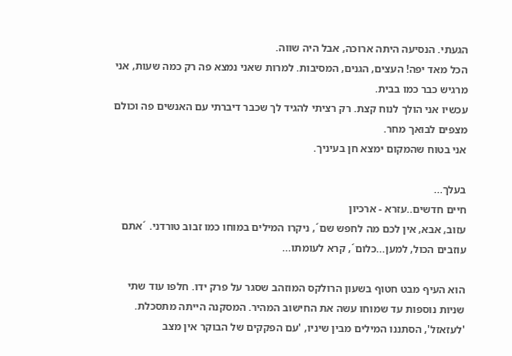הגעתי. הנסיעה היתה ארוכה, אבל היה שווה.
הכל מאד יפה! העצים, הגנים, המסיבות. למרות שאני נמצא פה רק כמה שעות, אני מרגיש כבר כמו בבית.
עכשיו אני הולך לנוח קצת. רק רציתי להגיד לך שכבר דיברתי עם האנשים פה וכולם מצפים לבואך מחר.
אני בטוח שהמקום ימצא חן בעיניך.

בעלך...
חיים חדשים..עזרא - ארכיון
עזוב, אבא, אין לכם מה לחפש שם´, ניקרו המילים במוחו כמו זבוב טורדני. ´אתם עוזבים הכול, למען...כלום´, קרא לעומתו...

הוא העיף מבט חטוף בשעון הרולקס המוזהב שסגר על פרק ידו. חלפו עוד שתי שניות נוספות עד שמוחו עשה את החישוב המהיר. המסקנה הייתה מתסכלת. 'לעזאזל', הסתננו המילים מבין שיניו, 'עם הפקקים של הבוקר אין מצב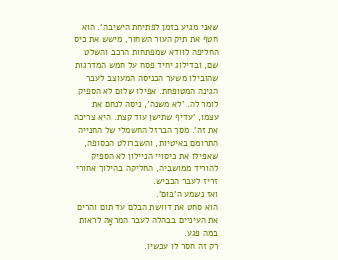שאני מגיע בזמן לפתיחת הישיבה'. הוא חטף את תיק העור השחור, מישש את כיס החליפה לוודא שמפתחות הרכב והשלט שם, ובדילוג יחיד פסח על חמש המדרגות שהובילו משער הכניסה המעוצב לעבר הגינה המטופחת. אפילו שלום לא הספיק לומר לה. 'לא משנה', ניסה לנחם את עצמו, 'עדיף שתישן עוד קצת. היא צריכה את זה'. מסך הברזל החשמלי של החנייה התרומם באיטיות, והשברולט הכסופה, שאפילו את כיסויי הניילון לא הספיק להוריד ממושביה, החליקה בהילוך אחורי זריז לעבר הכביש.
ואז נשמע ה'בּוּם'.
הוא סחט את דוושת הבלם עד תום והרים את העיניים בבהלה לעבר המראָה לראות במה פגע.
רק זה חסר לו עכשיו.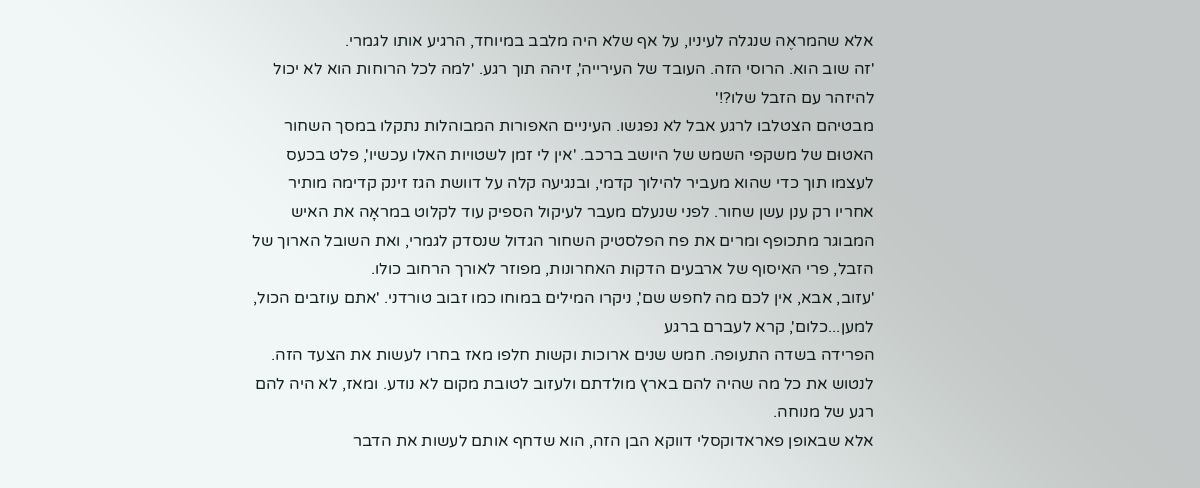אלא שהמראֶה שנגלה לעיניו, על אף שלא היה מלבב במיוחד, הרגיע אותו לגמרי.
'זה שוב הוא. הרוסי הזה. העובד של העירייה', זיהה תוך רגע. 'למה לכל הרוחות הוא לא יכול להיזהר עם הזבל שלו?!'
מבטיהם הצטלבו לרגע אבל לא נפגשו. העיניים האפורות המבוהלות נתקלו במסך השחור האטוּם של משקפי השמש של היושב ברכב. 'אין לי זמן לשטויות האלו עכשיו', פלט בכעס לעצמו תוך כדי שהוא מעביר להילוך קדמי, ובנגיעה קלה על דוושת הגז זינק קדימה מותיר אחריו רק ענן עשן שחור. לפני שנעלם מעבר לעיקול הספיק עוד לקלוט במראָה את האיש המבוגר מתכופף ומרים את פח הפלסטיק השחור הגדול שנסדק לגמרי, ואת השובל הארוך של הזבל, פרי האיסוף של ארבעים הדקות האחרונות, מפוזר לאורך הרחוב כולו.
'עזוב, אבא, אין לכם מה לחפש שם', ניקרו המילים במוחו כמו זבוב טורדני. 'אתם עוזבים הכול, למען...כלום', קרא לעברם ברגע
הפרידה בשדה התעופה. חמש שנים ארוכות וקשות חלפו מאז בחרו לעשות את הצעד הזה. לנטוש את כל מה שהיה להם בארץ מולדתם ולעזוב לטובת מקום לא נודע. ומאז, לא היה להם רגע של מנוחה.
אלא שבאופן פאראדוקסלי דווקא הבן הזה, הוא שדחף אותם לעשות את הדבר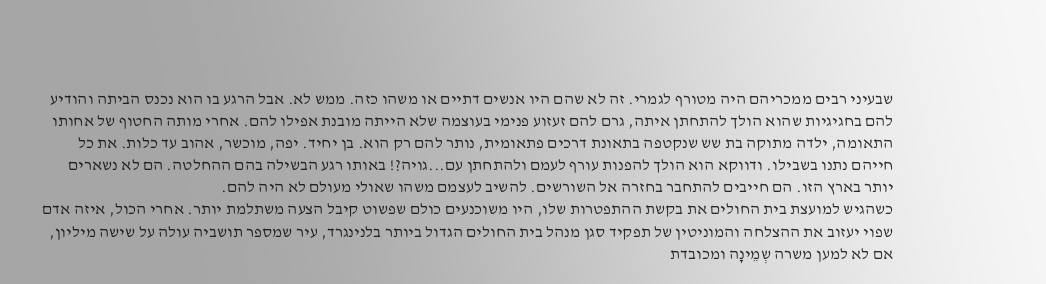שבעיני רבים ממכריהם היה מטורף לגמרי. זה לא שהם היו אנשים דתיים או משהו כזה. ממש לא. אבל הרגע בו הוא נכנס הביתה והודיע להם בחגיגיות שהוא הולך להתחתן איתה, גרם להם זעזוע פנימי בעוצמה שלא הייתה מובנת אפילו להם. אחרי מותה החטוף של אחותו התאומה, ילדה מתוקה בת שש שנקטפה בתאונת דרכים פתאומית, נותר להם רק הוא. בן יחיד. יפה, מוכשר, אהוב עד כלות. את כל חייהם נתנו בשבילו. ודווקא הוא הולך להפנות עורף לעמם ולהתחתן עם...גויה?! באותו רגע הבשילה בהם ההחלטה. הם לא נשארים יותר בארץ הזו. הם חייבים להתחבר בחזרה אל השורשים. להשיב לעצמם משהו שאולי מעולם לא היה להם.
כשהגיש למועצת בית החולים את בקשת ההתפטרות שלו, היו משוכנעים כולם שפשוט קיבל הצעה משתלמת יותר. אחרי הכול, איזה אדם שפוי יעזוב את ההצלחה והמוניטין של תפקיד סגן מנהל בית החולים הגדול ביותר בלנינגרד, עיר שמספר תושביה עולה על שישה מיליון, אם לא למען משרה שְמֵינָה ומכובדת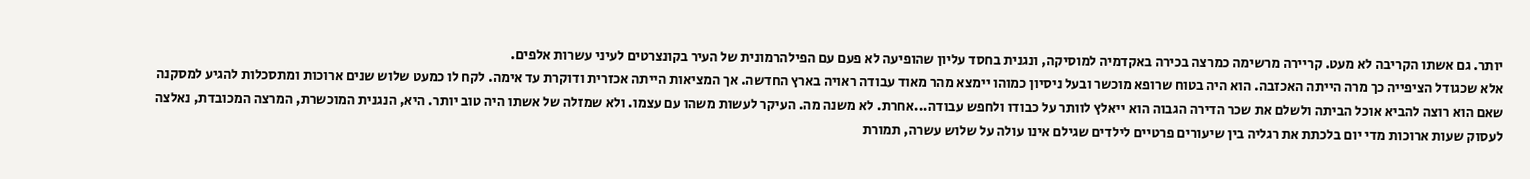יותר. גם אשתו הקריבה לא מעט. קריירה מרשימה כמרצה בכירה באקדמיה למוסיקה, ונגנית בחסד עליון שהופיעה לא פעם עם הפילהרמונית של העיר בקונצרטים לעיני עשרות אלפים.
אלא שכגודל הציפייה כך מרה הייתה האכזבה. הוא היה בטוח שרופא מוכשר ובעל ניסיון כמוהו יימצא מהר מאוד עבודה ראויה בארץ החדשה. אך המציאות הייתה אכזרית ודוקרת עד אימה. לקח לו כמעט שלוש שנים ארוכות ומתסכלות להגיע למסקנה שאם הוא רוצה להביא אוכל הביתה ולשלם את שכר הדירה הגבוה הוא ייאלץ לוותר על כבודו ולחפש עבודה...אחרת. לא משנה מה. העיקר לעשות משהו עם עצמו. ולא שמזלה של אשתו היה טוב יותר. היא, הנגנית המוכשרת, המרצה המכובדת, נאלצה לעסוק שעות ארוכות מדי יום בלכתת את רגליה בין שיעורים פרטיים לילדים שגילם אינו עולה על שלוש עשרה, תמורת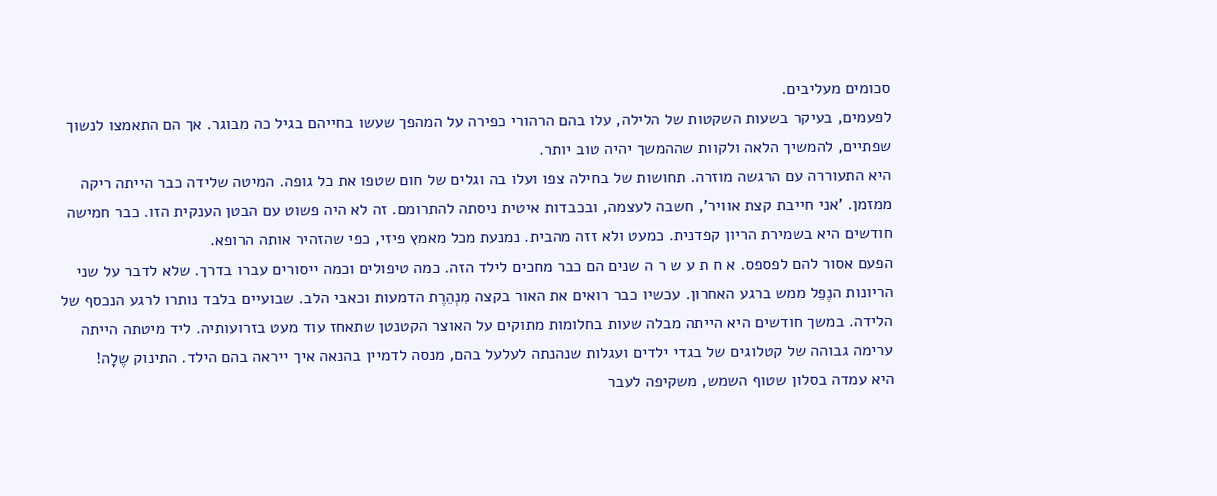סכומים מעליבים.
לפעמים, בעיקר בשעות השקטות של הלילה, עלו בהם הרהורי כפירה על המהפך שעשו בחייהם בגיל כה מבוגר. אך הם התאמצו לנשוך שפתיים, להמשיך הלאה ולקוות שההמשך יהיה טוב יותר.
היא התעוררה עם הרגשה מוזרה. תחושות של בחילה צפו ועלו בה וגלים של חום שטפו את כל גופה. המיטה שלידה כבר הייתה ריקה ממזמן. 'אני חייבת קצת אוויר', חשבה לעצמה, ובכבדות איטית ניסתה להתרומם. זה לא היה פשוט עם הבטן הענקית הזו. כבר חמישה חודשים היא בשמירת הריון קפדנית. כמעט ולא זזה מהבית. נמנעת מכל מאמץ פיזי, כפי שהזהיר אותה הרופא.
הפעם אסור להם לפספס. א ח ת ע ש ר ה שנים הם כבר מחכים לילד הזה. כמה טיפולים וכמה ייסורים עברו בדרך. שלא לדבר על שני הריונות הנֶפֵל ממש ברגע האחרון. עכשיו כבר רואים את האור בקצה מִנְהֵרֶת הדמעות וכאבי הלב. שבועיים בלבד נותרו לרגע הנכסף של הלידה. במשך חודשים היא הייתה מבלה שעות בחלומות מתוקים על האוצר הקטנטן שתאחז עוד מעט בזרועותיה. ליד מיטתה הייתה ערימה גבוהה של קטלוגים של בגדי ילדים ועגלות שנהנתה לעלעל בהם, מנסה לדמיין בהנאה איך ייראה בהם הילד. התינוק שֶלָה!
היא עמדה בסלון שטוף השמש, משקיפה לעבר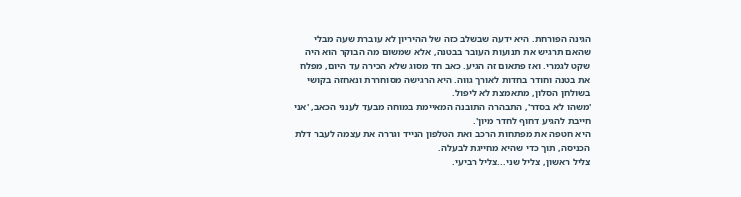הגינה הפורחת. היא ידעה שבשלב כזה של ההיריון לא עוברת שעה מבלי שהאם תרגיש את תנועות העובר בבטנה, אלא שמשום מה הבוקר הוא היה שקט לגמרי. ואז פתאום זה הגיע. כאב חד מסוג שלא הכירה עד היום, מפלח את בטנה וחודר בחדות לאורך גווה. היא הרגישה מסוחררת ונאחזה בקושי בשולחן הסלון, מתאמצת לא ליפול.
'משהו לא בסדר', התבהרה התובנה המאיימת במוחה מבעד לענני הכאב, 'אני חייבת להגיע דחוף לחדר מיון'.
היא חטפה את מפתחות הרכב ואת הטלפון הנייד וגררה את עצמה לעבר דלת הכניסה, תוך כדי שהיא מחייגת לבעלה.
צליל ראשון, צליל שני...צליל רביעי.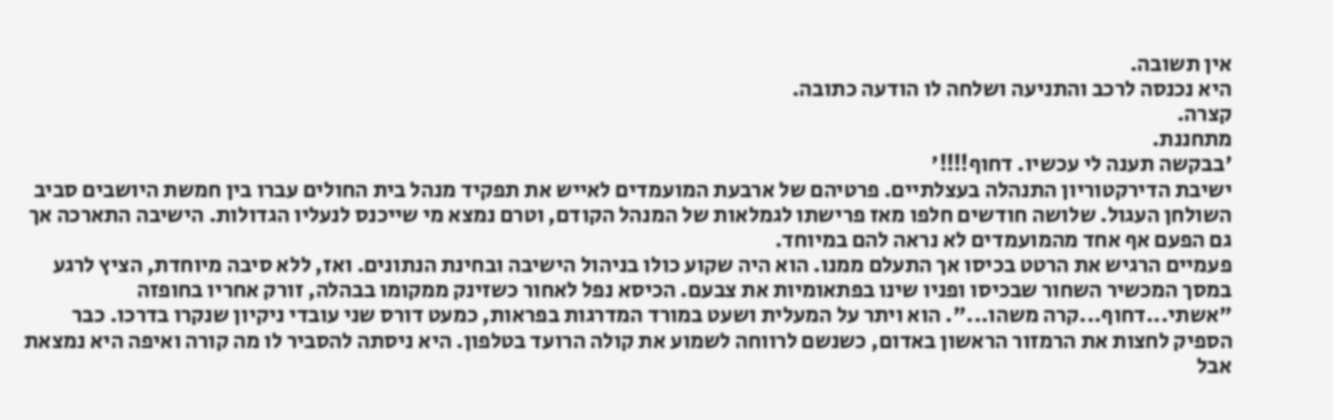אין תשובה.
היא נכנסה לרכב והתניעה ושלחה לו הודעה כתובה.
קצרה.
מתחננת.
'בבקשה תענה לי עכשיו. דחוף!!!!'
ישיבת הדירקטוריון התנהלה בעצלתיים. פרטיהם של ארבעת המועמדים לאייש את תפקיד מנהל בית החולים עברו בין חמשת היושבים סביב השולחן העגול. שלושה חודשים חלפו מאז פרישתו לגמלאות של המנהל הקודם, וטרם נמצא מי שייכנס לנעליו הגדולות. הישיבה התארכה אך גם הפעם אף אחד מהמועמדים לא נראה להם במיוחד.
פעמיים הרגיש את הרטט בכיסו אך התעלם ממנו. הוא היה שקוע כולו בניהול הישיבה ובחינת הנתונים. ואז, ללא סיבה מיוחדת, הציץ לרגע במסך המכשיר השחור שבכיסו ופניו שינו בפתאומיות את צבעם. הכיסא נפל לאחור כשזינק ממקומו בבהלה, זורק אחריו בחופזה "אשתי...דחוף...קרה משהו...". הוא ויתר על המעלית ושעט במורד המדרגות בפראות, כמעט דורס שני עובדי ניקיון שנקרו בדרכו. כבר הספיק לחצות את הרמזור הראשון באדום, כשנשם לרווחה לשמוע את קולה הרועד בטלפון. היא ניסתה להסביר לו מה קורה ואיפה היא נמצאת אבל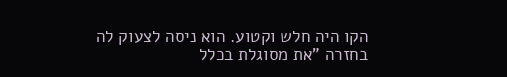הקו היה חלש וקטוע. הוא ניסה לצעוק לה בחזרה "את מסוגלת בכלל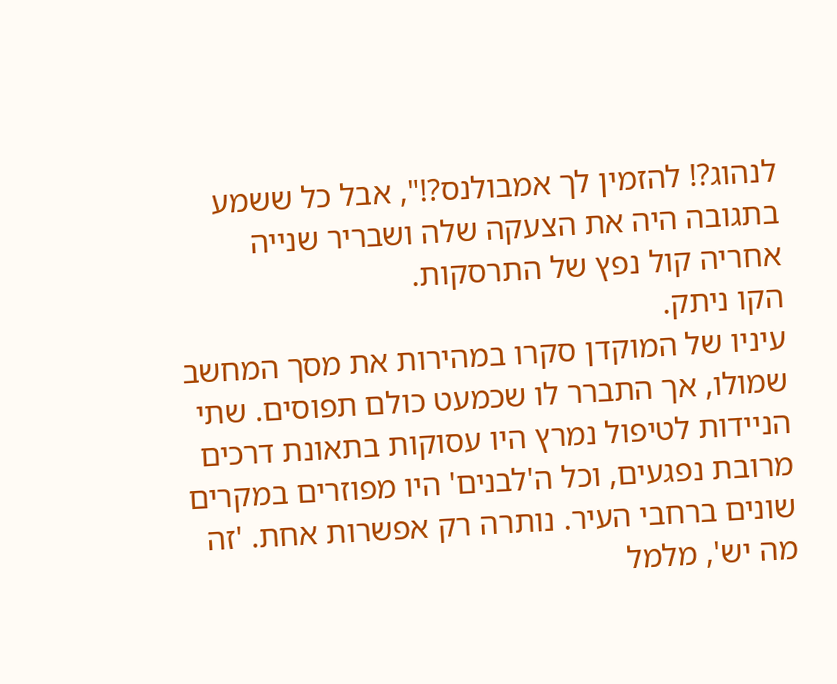לנהוג?! להזמין לך אמבולנס?!", אבל כל ששמע בתגובה היה את הצעקה שלה ושבריר שנייה אחריה קול נפץ של התרסקות.
הקו ניתק.
עיניו של המוקדן סקרו במהירות את מסך המחשב שמולו, אך התברר לו שכמעט כולם תפוסים. שתי הניידות לטיפול נמרץ היו עסוקות בתאונת דרכים מרובת נפגעים, וכל ה'לבנים' היו מפוזרים במקרים שונים ברחבי העיר. נותרה רק אפשרות אחת. 'זה מה יש', מלמל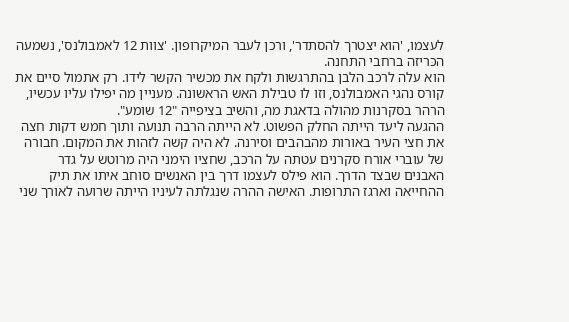לעצמו, 'הוא יצטרך להסתדר', ורכן לעבר המיקרופון. 'צוות 12 לאמבולנס', נשמעה הכּריזה ברחבי התחנה.
הוא עלה לרכב הלבן בהתרגשות ולקח את מכשיר הקשר לידו. רק אתמול סיים את קורס נהגי האמבולנס, וזו לו טבילת האש הראשונה. מעניין מה יפילו עליו עכשיו, הרהר בסקרנות מהולה בדאגת מה, והשיב בציפייה "12 שומע".
ההגעה ליעד הייתה החלק הפשוט. לא הייתה הרבה תנועה ותוך חמש דקות חצה את חצי העיר באורות מהבהבים וסירנה. לא היה קשה לזהות את המקום. חבורה של עוברי אורח סקרנים עטתה על הרכב, שחציו הימני היה מרוטש על גדר האבנים שבצד הדרך. הוא פילס לעצמו דרך בין האנשים סוחב איתו את תיק ההחייאה וארגז התרופות. האישה ההרה שנגלתה לעיניו הייתה שרועה לאורך שני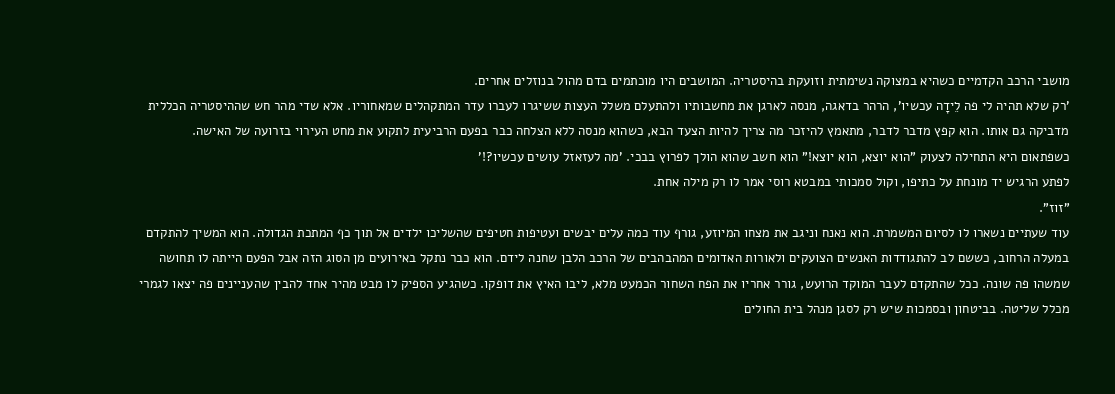מושבי הרכב הקדמיים כשהיא במצוקה נשימתית וזועקת בהיסטריה. המושבים היו מוכתמים בדם מהול בנוזלים אחרים.
'רק שלא תהיה לי פה לֵידָה עכשיו', הרהר בדאגה, מנסה לארגן את מחשבותיו ולהתעלם משלל העצות ששיגרו לעברו עדר המתקהלים שמאחוריו. אלא שדי מהר חש שההיסטריה הכללית מדביקה גם אותו. הוא קפץ מדבר לדבר, מתאמץ להיזכר מה צריך להיות הצעד הבא, כשהוא מנסה ללא הצלחה כבר בפעם הרביעית לתקוע את מחט העירוי בזרועה של האישה.
כשפתאום היא התחילה לצעוק "הוא יוצא, הוא יוצא!" הוא חשב שהוא הולך לפרוץ בבכי. 'מה לעזאזל עושים עכשיו?!'
לפתע הרגיש יד מונחת על כתיפו, וקול סמכותי במבטא רוסי אמר לו רק מילה אחת.
"זוז".
עוד שעתיים נשארו לו לסיום המשמרת. הוא נאנח וניגב את מצחו המיוזע, גורף עוד כמה עלים יבשים ועטיפות חטיפים שהשליכו ילדים אל תוך כף המתכת הגדולה. הוא המשיך להתקדם במעלה הרחוב, כששם לב להתגודדות האנשים הצועקים ולאורות האדומים המהבהבים של הרכב הלבן שחנה לידם. הוא כבר נתקל באירועים מן הסוג הזה אבל הפעם הייתה לו תחושה שמשהו פה שונה. ככל שהתקדם לעבר המוקד הרועש, גורר אחריו את הפח השחור הכמעט מלא, ליבו האיץ את דופקו. כשהגיע הספיק לו מבט מהיר אחד להבין שהעניינים פה יצאו לגמרי מכלל שליטה. בביטחון ובסמכות שיש רק לסגן מנהל בית החולים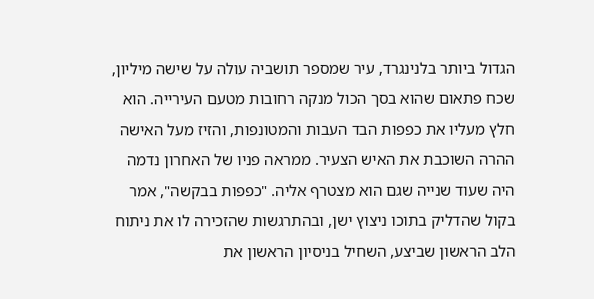הגדול ביותר בלנינגרד, עיר שמספר תושביה עולה על שישה מיליון, שכח פתאום שהוא בסך הכול מנקה רחובות מטעם העירייה. הוא חלץ מעליו את כפפות הבד העבות והמטונפות, והזיז מעל האישה ההרה השוכבת את האיש הצעיר. ממראה פניו של האחרון נדמה היה שעוד שנייה שגם הוא מצטרף אליה. "כפפות בבקשה", אמר בקול שהדליק בתוכו ניצוץ ישן, ובהתרגשות שהזכירה לו את ניתוח הלב הראשון שביצע, השחיל בניסיון הראשון את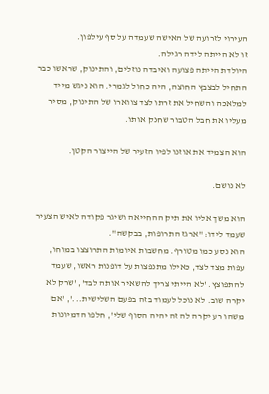העירוי לזרועה של האישה שעמדה על סף עילפון.
זו לא הייתה לידה רגילה.
היולדת הייתה פצועה ואיבדה נוזלים, והתינוק, שראשו כבר התחיל לבצבץ החוצה, היה כחול לגמרי. הוא ניגש מייד למלאכה והשחיל את זרתו לצד צווארו של התינוק, מסיר מעליו את חבל הטבור שחנק אותו.

הוא הצמיד את אוזנו לפיו הזעיר של הייצור הקטן.

לא נושם.

הוא משך אליו את תיק ההחייאה ושיגר פקודה לאיש הצעיר שעמד לידו: "ארגז התרופות, בבקשה".
הוא נסע כמו מטורף. מחשבות איומות התרוצצו במוחו, עפות מצד לצד, כאילו מתנפצות על דופנות ראשו, שעמד להתפוצץ. 'לא הייתי צריך להשאיר אותה לבד', 'שרק לא יקרה שוב. לא נוכל לעמוד בזה בפעם השלישית...', 'אם משהו רע יקרה לה זה יהיה הסוף שלי', חלפו הדמיונות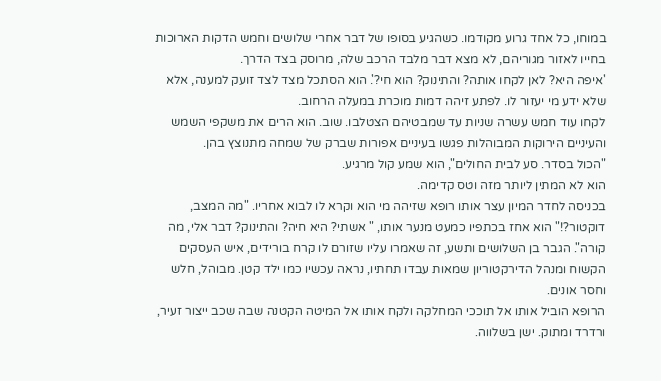במוחו, כל אחד גרוע מקודמו. כשהגיע בסופו של דבר אחרי שלושים וחמש הדקות הארוכות בחייו לאזור מגוריהם, לא מצא דבר מלבד הרכב שלה, מרוסק בצד הדרך.
'איפה היא? לאן לקחו אותה? והתינוק? הוא חי?'. הוא הסתכל מצד לצד זועק למענה, אלא שלא ידע מי יעזור לו. לפתע זיהה דמות מוכרת במעלה הרחוב.
לקחו עוד חמש עשרה שניות עד שמבטיהם הצטלבו. שוב. הוא הרים את משקפי השמש והעיניים הירוקות המבוהלות פגשו בעיניים אפורות שברק של שמחה מתנוצץ בהן.
"הכול בסדר. סע לבית החולים", הוא שמע קול מרגיע.
הוא לא המתין ליותר מזה וטס קדימה.
בכניסה לחדר המיון עצר אותו רופא שזיהה מי הוא וקרא לו לבוא אחריו. "מה המצב, דוקטור?!" הוא אחז בכתפיו כמעט מנער אותו, " אשתי? היא חיה? והתינוק? דבר אלי, מה קורה". הגבר בן השלושים ותשע, זה שאמרו עליו שזורם לו קרח בורידים, איש העסקים הקשוח ומנהל הדירקטוריון שמאות עבדו תחתיו, נראה עכשיו כמו ילד קטן. מבוהל, חלש וחסר אונים.
הרופא הוביל אותו אל תוככי המחלקה ולקח אותו אל המיטה הקטנה שבה שכב ייצור זעיר, ורדרד ומתוק. ישן בשלווה.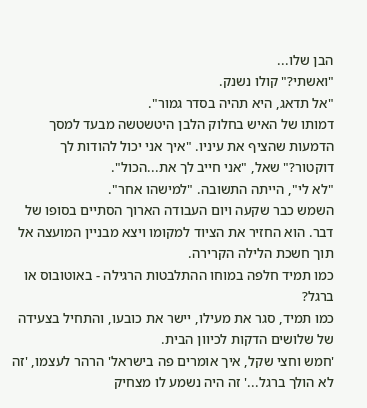הבן שלו...
"ואשתי?" קולו נשנק.
"אל תדאג, היא תהיה בסדר גמור".
דמותו של האיש בחלוק הלבן היטשטשה מבעד למסך הדמעות שהציף את עיניו. "איך אני יכול להודות לך דוקטור?" שאל, "אני חייב לך את...הכול".
"לא לי", הייתה התשובה. "למישהו אחר".
השמש כבר שקעה ויום העבודה הארוך הסתיים בסופו של דבר. הוא החזיר את הציוד למקומו ויצא מבניין המועצה אל תוך חשכת הלילה הקרירה.
כמו תמיד חלפה במוחו ההתלבטות הרגילה - באוטובוס או ברגל?
כמו תמיד, סגר את מעילו, יישר את כובעו, והתחיל בצעידה של שלושים הדקות לכיוון הבית.
'חמש וחצי שקל, איך אומרים פה בישראל' הרהר לעצמו, 'זה לא הולך ברגל...' זה היה נשמע לו מצחיק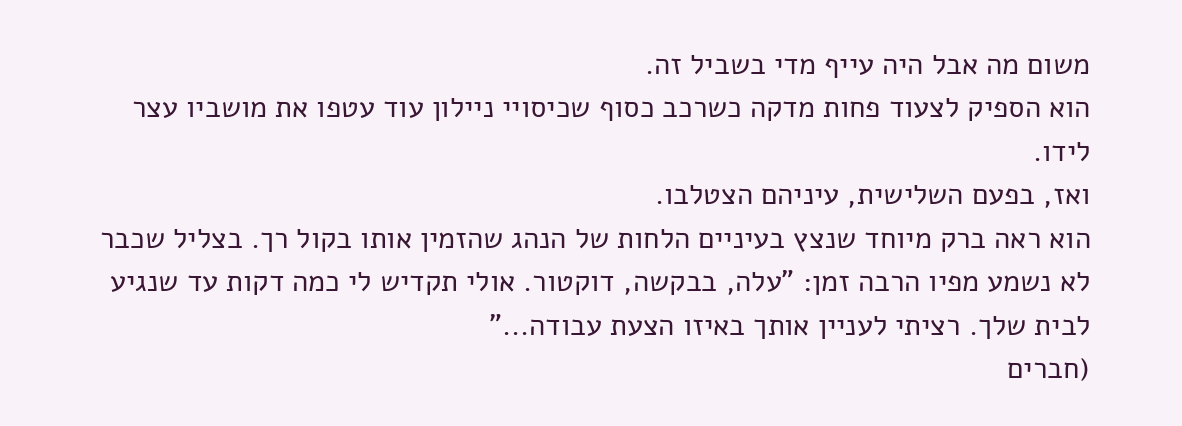משום מה אבל היה עייף מדי בשביל זה.
הוא הספיק לצעוד פחות מדקה כשרכב כסוף שכיסויי ניילון עוד עטפו את מושביו עצר לידו.
ואז, בפעם השלישית, עיניהם הצטלבו.
הוא ראה ברק מיוחד שנצץ בעיניים הלחות של הנהג שהזמין אותו בקול רך. בצליל שכבר לא נשמע מפיו הרבה זמן: "עלה, בבקשה, דוקטור. אולי תקדיש לי כמה דקות עד שנגיע לבית שלך. רציתי לעניין אותך באיזו הצעת עבודה..."
(חברים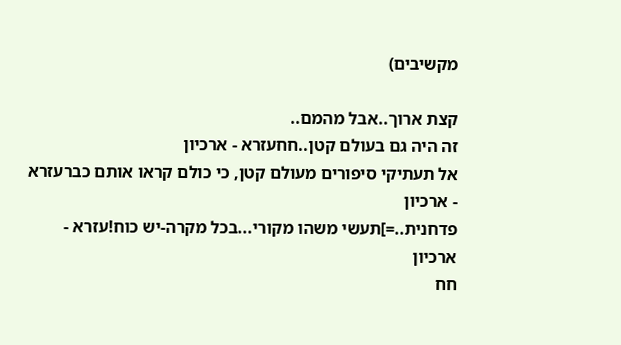מקשיבים)

קצת ארוך..אבל מהמם..
זה היה גם בעולם קטן..חחעזרא - ארכיון
אל תעתיקי סיפורים מעולם קטן, כי כולם קראו אותם כברעזרא - ארכיון
פדחנית..=]תעשי משהו מקורי...בכל מקרה-יש כוח!עזרא - ארכיון
חח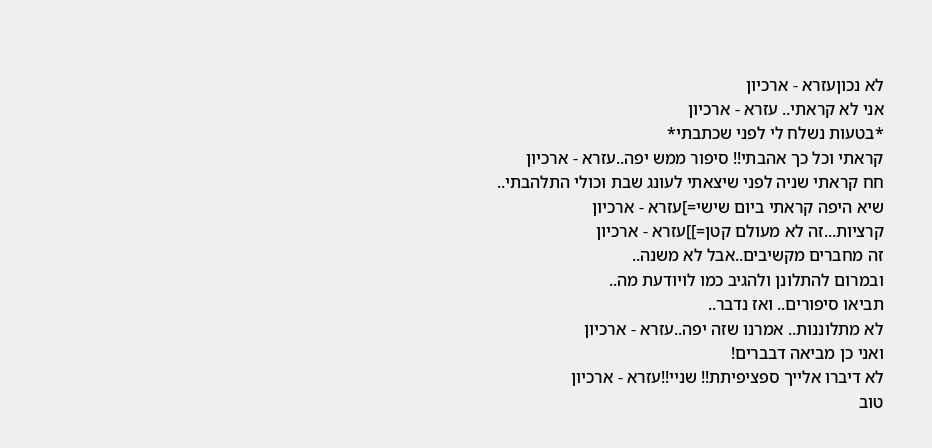לא נכוןעזרא - ארכיון
אני לא קראתי.. עזרא - ארכיון
*בטעות נשלח לי לפני שכתבתי*
קראתי וכל כך אהבתי!! סיפור ממש יפה..עזרא - ארכיון
חח קראתי שניה לפני שיצאתי לעונג שבת וכולי התלהבתי..
שיא היפה קראתי ביום שישי=]עזרא - ארכיון
קרציות...זה לא מעולם קטן=]]עזרא - ארכיון
זה מחברים מקשיבים..אבל לא משנה..
ובמרום להתלונן ולהגיב כמו לויודעת מה..
תביאו סיפורים.. ואז נדבר..
לא מתלוננות.. אמרנו שזה יפה..עזרא - ארכיון
ואני כן מביאה דבברים!
לא דיברו אלייך ספציפיתת!! שניי!!עזרא - ארכיון
טוב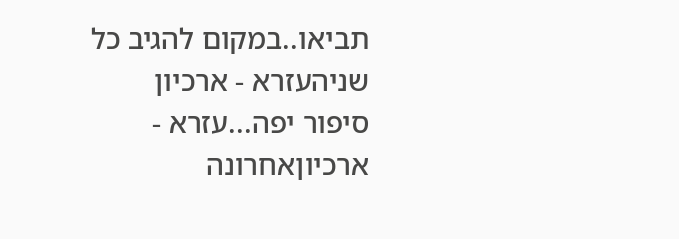תביאו..במקום להגיב כל שניהעזרא - ארכיון
סיפור יפה...עזרא - ארכיוןאחרונה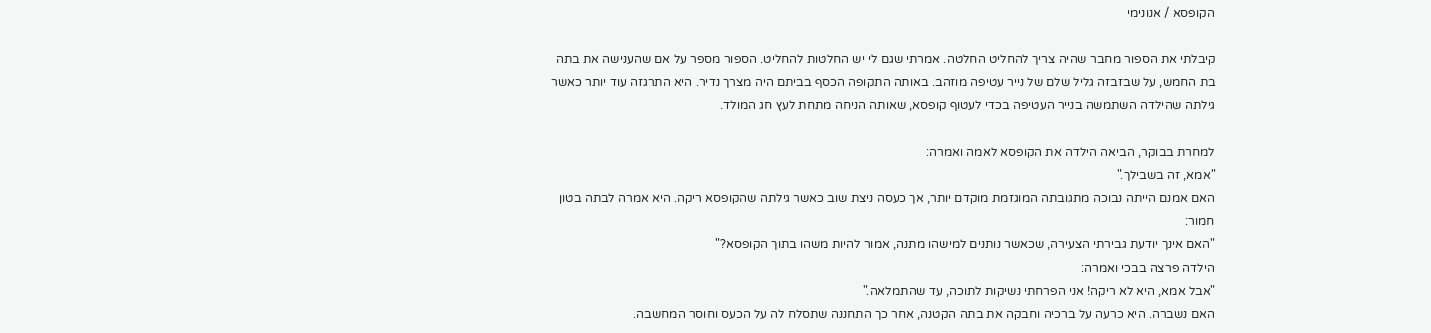הקופסא / אנונימי

קיבלתי את הספור מחבר שהיה צריך להחליט החלטה. אמרתי שגם לי יש החלטות להחליט. הספור מספר על אם שהענישה את בתה בת החמש, על שבזבזה גליל שלם של נייר עטיפה מוזהב. באותה התקופה הכסף בביתם היה מצרך נדיר. היא התרגזה עוד יותר כאשר גילתה שהילדה השתמשה בנייר העטיפה בכדי לעטוף קופסא, שאותה הניחה מתחת לעץ חג המולד.

למחרת בבוקר, הביאה הילדה את הקופסא לאמה ואמרה:
"אמא, זה בשבילך."
האם אמנם הייתה נבוכה מתגובתה המוגזמת מוקדם יותר, אך כעסה ניצת שוב כאשר גילתה שהקופסא ריקה. היא אמרה לבתה בטון חמור:
"האם אינך יודעת גבירתי הצעירה, שכאשר נותנים למישהו מתנה, אמור להיות משהו בתוך הקופסא?"
הילדה פרצה בבכי ואמרה:
"אבל אמא, היא לא ריקה! אני הפרחתי נשיקות לתוכה, עד שהתמלאה."
האם נשברה. היא כרעה על ברכיה וחבקה את בתה הקטנה, אחר כך התחננה שתסלח לה על הכעס וחוסר המחשבה.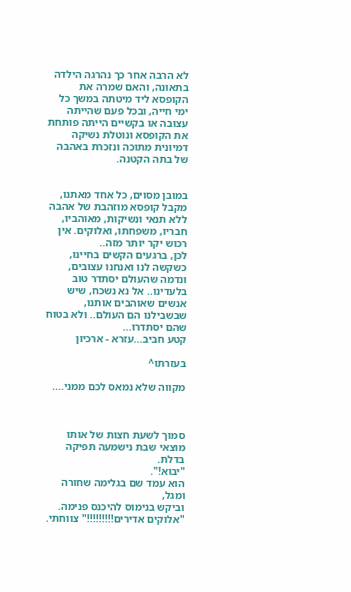לא הרבה אחר כך נהרגה הילדה בתאונה, והאם שמרה את הקופסא ליד מיטתה במשך כל ימי חייה, ובכל פעם שהייתה עצובה או בקשיים הייתה פותחת את הקופסא ונוטלת נשיקה דמיונית מתוכה ונזכרת באהבה של בתה הקטנה.


במובן מסוים, כל אחד מאתנו, מקבל קופסא מוזהבת של אהבה ללא תנאי ונשיקות, מאוהביו, חבריו, משפחתו, ואלוקים. אין רכוש יקר יותר מזה..
לכן, ברגעים הקשים בחיינו, כשקשה לנו ואנחנו עצובים, ונדמה שהעולם יסתדר טוב בלעדינו.. אל נא נשכח, שיש אנשים שאוהבים אותנו, שבשבילנו הם העולם.. ולא בטוח שהם יסתדרו...
קטע חביב...עזרא - ארכיון

בעזרתו^

מקווה שלא נמאס לכם ממני....



סמוך לשעת חצות של אותו מוצאי שבת נישמעה תפיקה בדלת.
"יבוא!".
הוא עמד שם בגלימה שחורה ומגל,
וביקש בנימוס להיכנס פנימה.
"אלוקים אדירים!!!!!!!!!" צווחתי.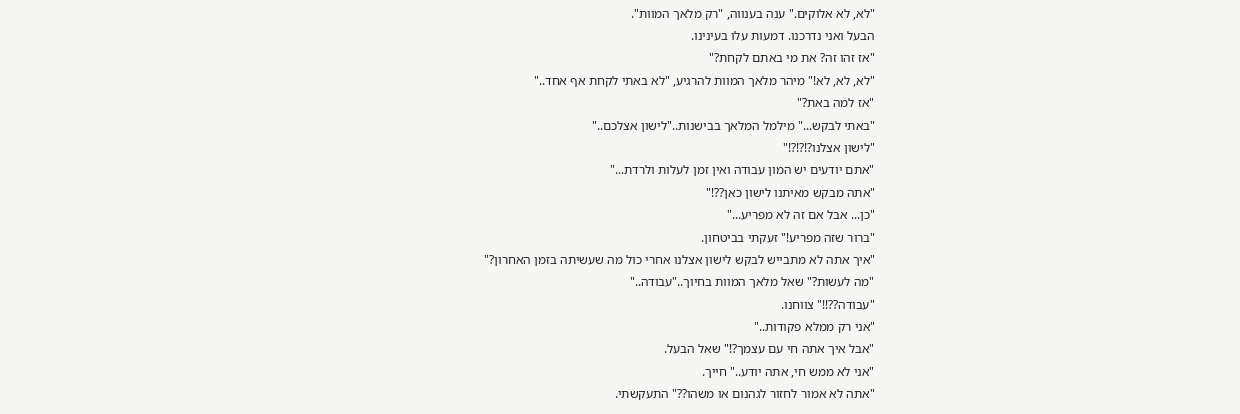"לא, לא אלוקים." ענה בענווה, "רק מלאך המוות".
הבעל ואני נדרכנו. דמעות עלו בעינינו.
"אז זהו זה? את מי באתם לקחת?"
"לא, לא, לא!" מיהר מלאך המוות להרגיע, "לא באתי לקחת אף אחד.."
"אז למה באת?"
"באתי לבקש..." מילמל המלאך בבישנות.."לישון אצלכם.."
"לישון אצלנו?!?!?!"
"אתם יודעים יש המון עבודה ואין זמן לעלות ולרדת..."
"אתה מבקש מאיתנו לישון כאן??!"
"כן... אבל אם זה לא מפריע..."
"ברור שזה מפריע!" זעקתי בביטחון.
"איך אתה לא מתבייש לבקש לישון אצלנו אחרי כול מה שעשיתה בזמן האחרון?"
"מה לעשות?" שאל מלאך המוות בחיוך.."עבודה.."
"עבודה??!!" צווחנו.
"אני רק ממלא פקודות.."
"אבל איך אתה חי עם עצמך?!" שאל הבעל.
"אני לא ממש חי, אתה יודע.." חייך.
"אתה לא אמור לחזור לגהנום או משהו??" התעקשתי.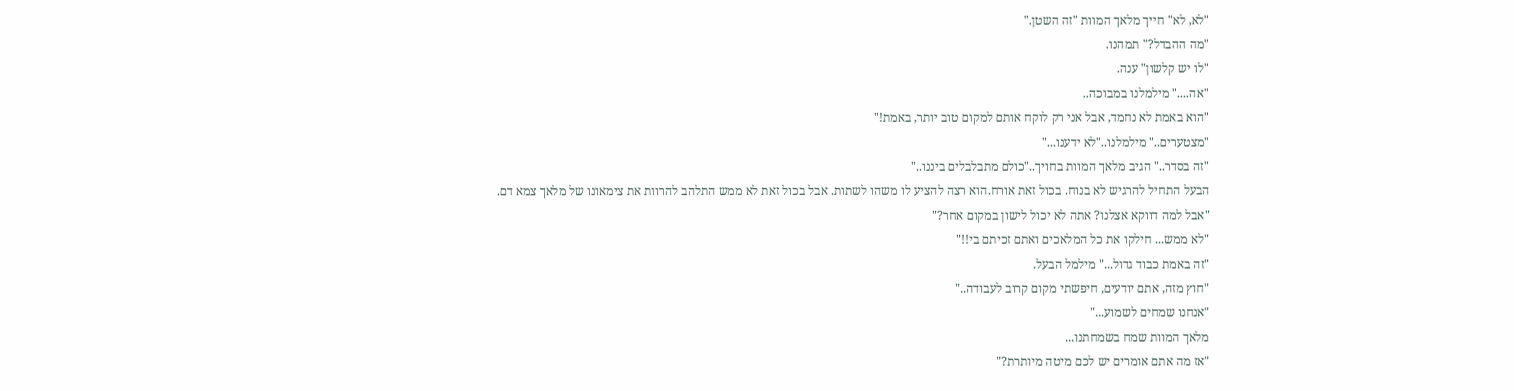"לא, לא" חייך מלאך המוות "זה השטן."
"מה ההבדל?" תמהנו.
"לו יש קלשון" ענה.
"אה...." מילמלנו במבוכה..
"הוא באמת לא נחמד, אבל אני רק לוקח אותם למקום טוב יותר, באמת!"
"מצטערים.." מילמלנו.."לא ידענו..."
"זה בסדר.." הגיב מלאך המוות בחויך.."כולם מתבלבלים ביננו.."
הבעל התחיל להרגיש לא בנוח. בכול זאת אורח.הוא רצה להציע לו משהו לשתות. אבל בכול זאת לא ממש התלהב להרוות את צימאונו של מלאך צמא דם.
"אבל למה דווקא אצלנו? אתה לא יכול לישון במקום אחר?"
"לא ממש... חילקו את כל המלאכים ואתם זכיתם בי!!"
"זה באמת כבוד גדול..." מילמל הבעל.
"חוץ מזה, אתם יודעים, חיפשתי מקום קרוב לעבודה.."
"אנחנו שמחים לשמוע..."
מלאך המוות שמח בשמחתנו...
"אז מה אתם אומרים יש לכם מיטה מיותרת?"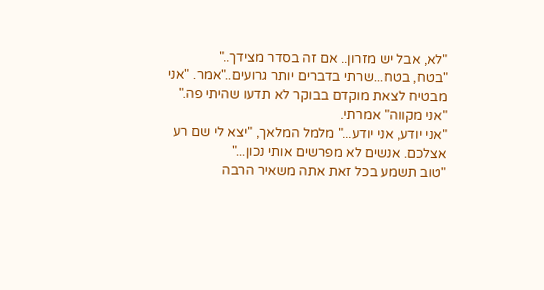"לא, אבל יש מזרון.. אם זה בסדר מצידך.."
"בטח, בטח...שרתי בדברים יותר גרועים.."אמר. "אני מבטיח לצאת מוקדם בבוקר לא תדעו שהיתי פה."
"אני מקווה" אמרתי.
"אני יודע, אני יודע..." מלמל המלאך, "יצא לי שם רע אצלכם. אנשים לא מפרשים אותי נכון..."
"טוב תשמע בכל זאת אתה משאיר הרבה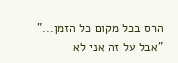הרס בכל מקום כל הזמן..."
"אבל על זה אני לא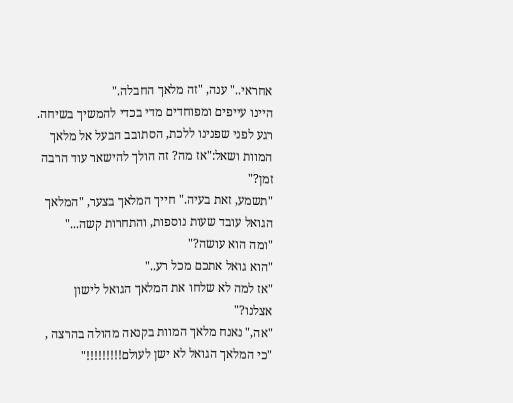אחראי.." ענה, "זה מלאך החבלה."
היינו עייפים ומפוחדים מדי בכדי להמשיך בשיחה. רגע לפני שפנינו ללכת, הסתובב הבעל אל מלאך המוות ושאל:"אז מה? זה הולך להישאר עוד הרבה זמן?"
"תשמע, זאת בעיה." חייך המלאך בצער, "המלאך הגואל עובד שעות נוספות, והתחרות קשה..."
"ומה הוא עושה?"
"הוא גואל אתכם מכל רע.."
"אז למה לא שלחו את המלאך הגואל לישון אצלנו?"
"אה," נאנח מלאך המוות בקנאה מהולה בהרצה , "כי המלאך הגואל לא ישן לעולם!!!!!!!!!"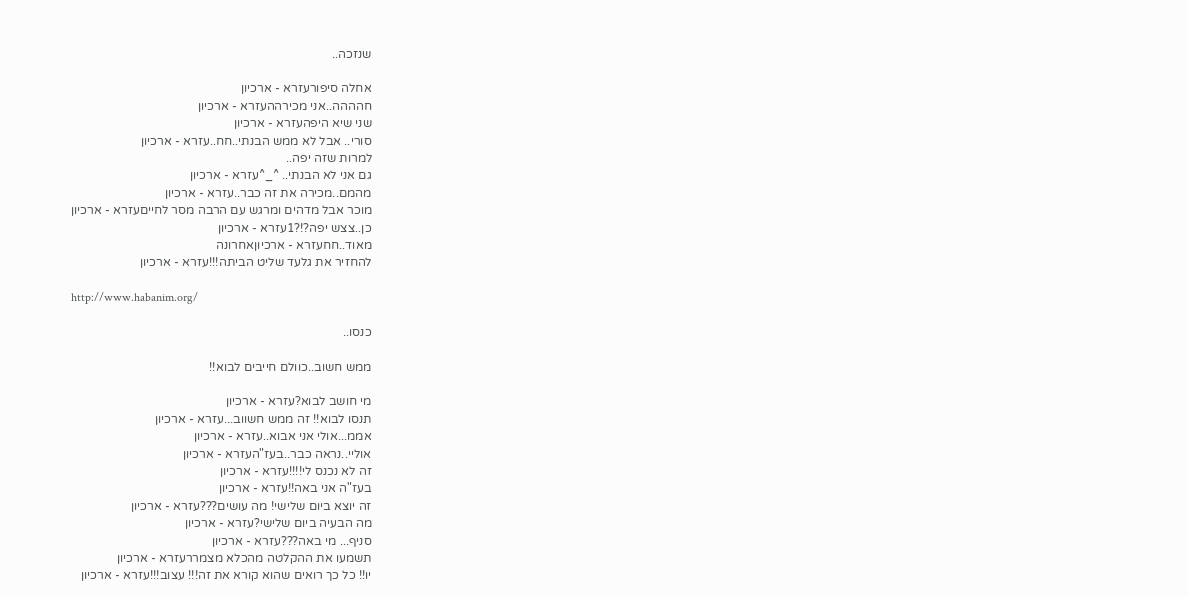שנזכה..

אחלה סיפורעזרא - ארכיון
חהההה..אני מכירההעזרא - ארכיון
שני שיא היפהעזרא - ארכיון
סורי.. אבל לא ממש הבנתי..חח..עזרא - ארכיון
למרות שזה יפה..
גם אני לא הבנתי.. ^_^עזרא - ארכיון
מהמם..מכירה את זה כבר..עזרא - ארכיון
מוכר אבל מדהים ומרגש עם הרבה מסר לחייםעזרא - ארכיון
כן..צצש יפה?!?1עזרא - ארכיון
מאוד..חחעזרא - ארכיוןאחרונה
להחזיר את גלעד שליט הביתה!!!עזרא - ארכיון

http://www.habanim.org/

כנסו..

ממש חשוב..כוולם חייבים לבוא!!

מי חושב לבוא?עזרא - ארכיון
תנסו לבוא!! זה ממש חשווב...עזרא - ארכיון
אממ...אולי אני אבוא..עזרא - ארכיון
אוליי..נראה כבר..בעז"העזרא - ארכיון
זה לא נכנס לי!!!!עזרא - ארכיון
בעז"ה אני באה!!עזרא - ארכיון
זה יוצא ביום שלישי! מה עושים???עזרא - ארכיון
מה הבעיה ביום שלישי?עזרא - ארכיון
סניף... מי באה???עזרא - ארכיון
תשמעו את ההקלטה מהכלא מצמררעזרא - ארכיון
יו!! כל כך רואים שהוא קורא את זה!!! עצוב!!!עזרא - ארכיון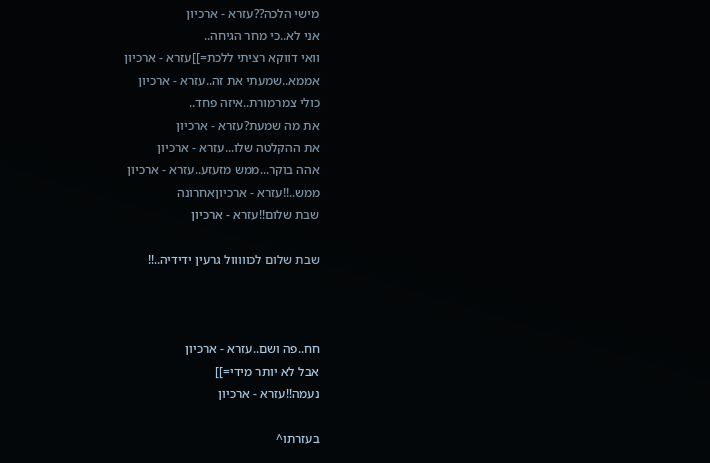מישי הלכה??עזרא - ארכיון
אני לא..כי מחר הגיחה..
וואי דווקא רציתי ללכת=]]עזרא - ארכיון
אממא..שמעתי את זה..עזרא - ארכיון
כולי צמרמורת..איזה פחד..
את מה שמעת?עזרא - ארכיון
את ההקלטה שלו...עזרא - ארכיון
אהה בוקר...ממש מזעזע..עזרא - ארכיון
ממש..!!עזרא - ארכיוןאחרונה
שבת שלום!!עזרא - ארכיון

שבת שלום לכווווול גרעין ידידיה..!!



חח..פה ושם..עזרא - ארכיון
אבל לא יותר מידי=]]
נעמה!!עזרא - ארכיון

בעזרתו^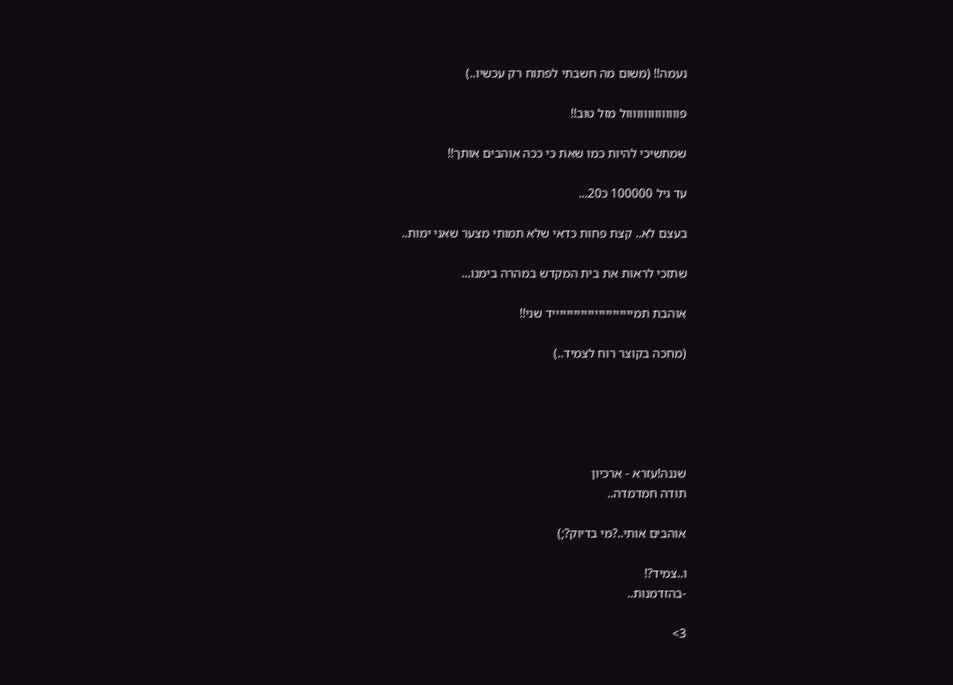נעמה!! (משום מה חשבתי לפתוח רק עכשיו..)

פווווווווווווווול מזל טוב!!

שמתשיכי להיות כמו שאת כי ככה אוהבים אותך!!

עד גיל 100000 כ20...

בעצם לא.. קצת פחות כדאי שלא תמותי מצער שאני ימות..

שתזכי לראות את בית המקדש במהרה בימנו...

אוהבת תמיייייייייייייייייייייייד שני!!

(מחכה בקוצר רוח לצמיד..)





שננה!עזרא - ארכיון
תודה חמדמדה..

אוהבים אותי..?מי בדיוק?;)

ו..צמיד?!
-בהזדמנות..

3>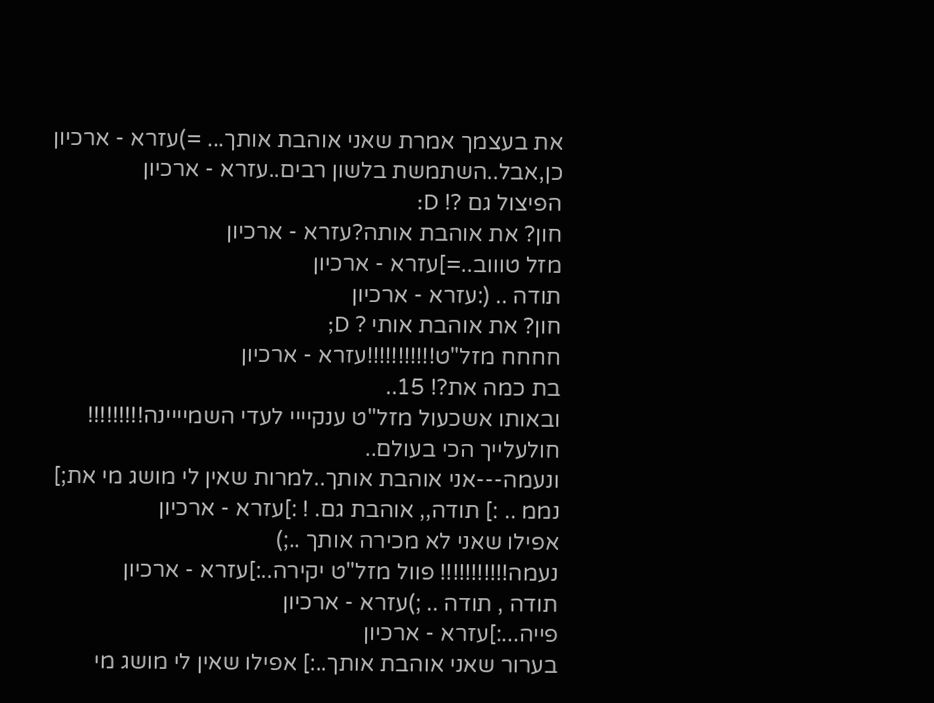את בעצמך אמרת שאני אוהבת אותך... =)עזרא - ארכיון
כן,אבל..השתמשת בלשון רבים..עזרא - ארכיון
הפיצול גם ?! D:
חון? את אוהבת אותה?עזרא - ארכיון
מזל טוווב..=]עזרא - ארכיון
תודה .. (:עזרא - ארכיון
חון? את אוהבת אותי ? D;
חחחח מזל"ט!!!!!!!!!!!עזרא - ארכיון
בת כמה את?! 15..
ובאותו אשכעול מזל"ט ענקיייי לעדי השמיייינה!!!!!!!!!
חולעלייך הכי בעולם..
ונעמה---אני אוהבת אותך..למרות שאין לי מושג מי את;]
נממ .. :] תודה,, אוהבת גם. ! :]עזרא - ארכיון
אפילו שאני לא מכירה אותך ..;)
נעמה!!!!!!!!!!! פוול מזל"ט יקירה..:]עזרא - ארכיון
תודה , תודה .. ;)עזרא - ארכיון
פייה...:]עזרא - ארכיון
בערור שאני אוהבת אותך..:] אפילו שאין לי מושג מי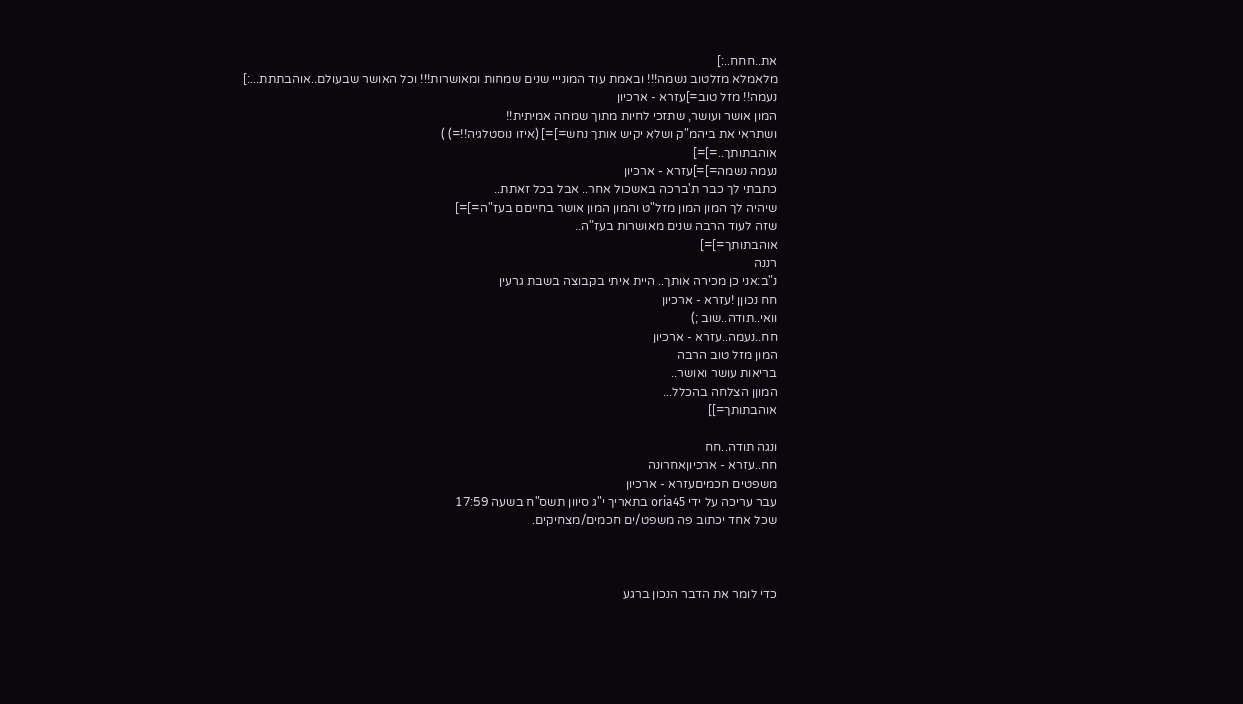את..חחח..:]
מלאמלא מזלטוב נשמה!!! ובאמת עוד המונייי שנים שמחות ומאושרות!!! וכל האושר שבעולם..אוהבתתת...:]
נעמה!! מזל טוב=]עזרא - ארכיון
המון אושר ועושר, שתזכי לחיות מתוך שמחה אמיתית!!
ושתראי את ביהמ"ק ושלא יקיש אותך נחש=]=] (איזו נוסטלגיה!!=) )
אוהבתותך..=]=]
נעמה נשמה=]=]עזרא - ארכיון
כתבתי לך כבר ת'ברכה באשכול אחר.. אבל בכל זאתת..
שיהיה לך המון המון מזל"ט והמון המון אושר בחייםם בעז"ה=]=]
שזה לעוד הרבה שנים מאושרות בעז"ה..
אוהבתותך=]=]
רננה
נ"ב:אני כן מכירה אותך.. היית איתי בקבוצה בשבת גרעין
חח נכוןן !עזרא - ארכיון
וואי..תודה..שוב ;)
חח..נעמה..עזרא - ארכיון
המון מזל טוב הרבה
בריאות עושר ואושר..
המוןן הצלחה בהכלל...
אוהבתותך=]]

ונגה תודה..חח
חח..עזרא - ארכיוןאחרונה
משפטים חכמיםעזרא - ארכיון
עבר עריכה על ידי oria45 בתאריך י"ג סיוון תשס"ח בשעה 17:59
שכל אחד יכתוב פה משפט/ים חכמים/מצחיקים.



כדי לומר את הדבר הנכון ברגע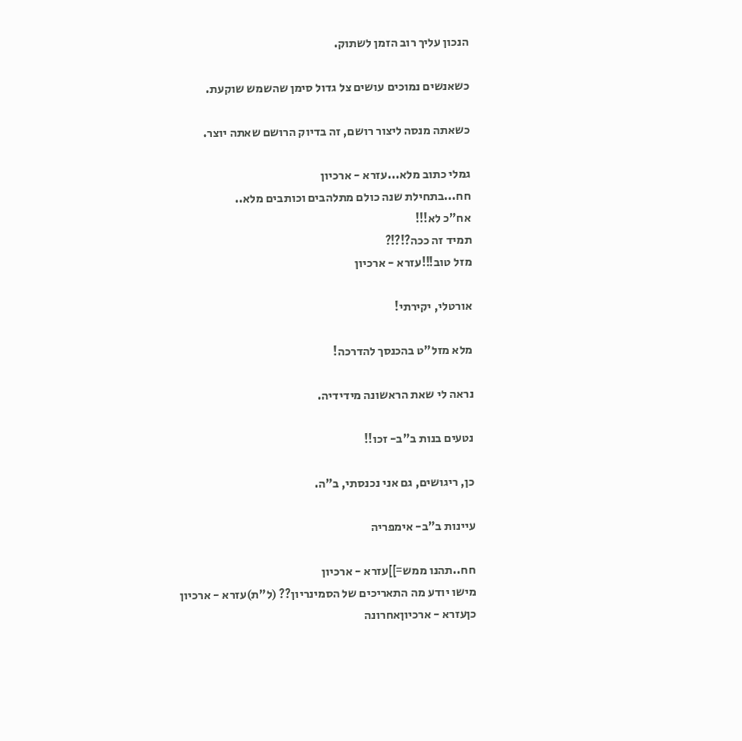הנכון עליך רוב הזמן לשתוק.

כשאנשים נמוכים עושים צל גדול סימן שהשמש שוקעת.

כשאתה מנסה ליצור רושם, זה בדיוק הרושם שאתה יוצר.

גמלי כתוב מלא...עזרא - ארכיון
חח...בתחילת שנה כולם מתלהבים וכותבים מלא..
אח"כ לא!!!
תמיד זה ככה?!?!?
מזל טוב!!!עזרא - ארכיון

אורטלי, יקירתי!

מלא מזל"ט בהכנסך להדרכה!

נראה לי שאת הראשונה מידידיה.

נטעים בנות ב"ב- זכו!!

כן, ריגושים, גם אני נכנסתי, ב"ה.

עיינות ב"ב- אימפריה

חח..תהנו ממש=]]עזרא - ארכיון
מישו יודע מה התאריכים של הסמינריון?? (ל"ת)עזרא - ארכיון
כןעזרא - ארכיוןאחרונה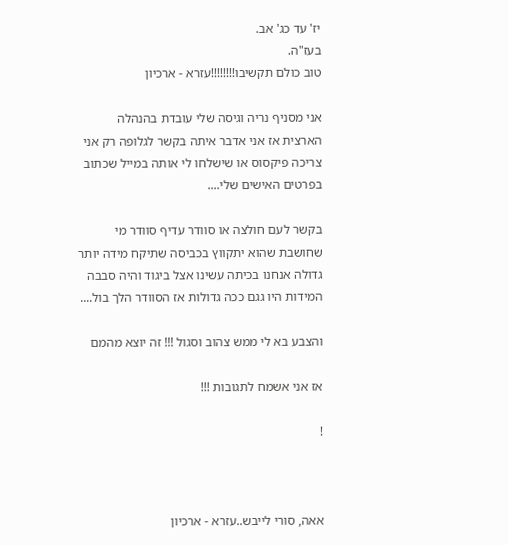יז' עד כג' אב.
בעז"ה.
טוב כולם תקשיבו!!!!!!!!עזרא - ארכיון

אני מסניף נריה וגיסה שלי עובדת בהנהלה הארצית אז אני אדבר איתה בקשר לגלופה רק אני צריכה פיקסוס או שישלחו לי אותה במייל שכתוב בפרטים האישים שלי....

בקשר לעם חולצה או סוודר עדיף סוודר מי שחושבת שהוא יתקווץ בכביסה שתיקח מידה יותר גדולה אנחנו בכיתה עשינו אצל ביגוד והיה סבבה המידות היו גגם ככה גדולות אז הסוודר הלך בול....

והצבע בא לי ממש צהוב וסגול !!! זה יוצא מהמם

אז אני אשמח לתגובות !!!

!



אאה, סורי לייבש..עזרא - ארכיון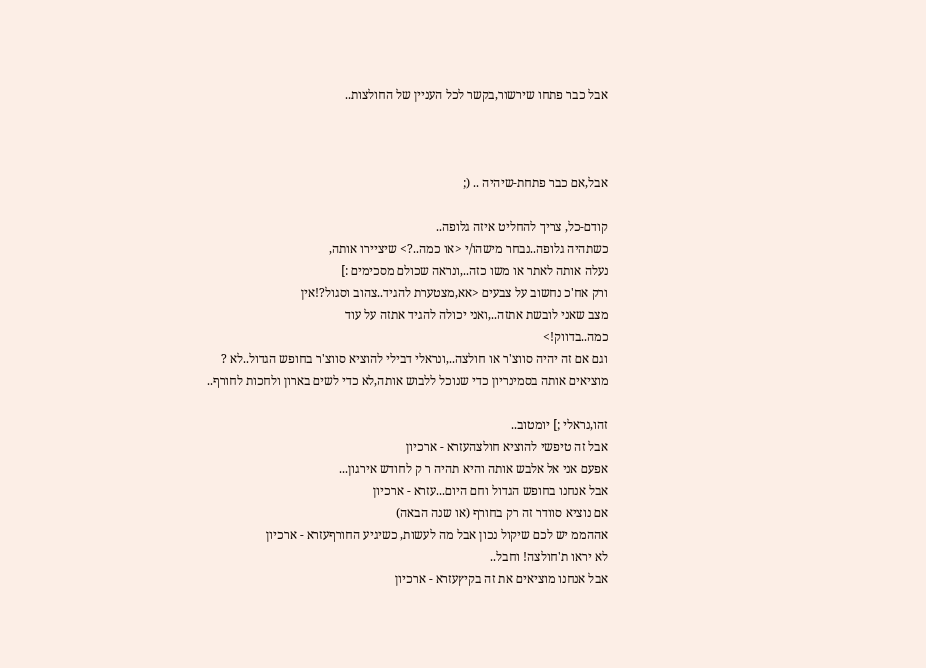אבל כבר פתחו שירשור,בקשר לכל העניין של החולצות..



אבל,אם כבר פתחת-שיהיה .. (;

קודם-כל, צריך להחליט איזה גלופה..
כשתהיה גלופה..נבחר מישהו/י <או כמה..?> שיציירו אותה,
נעלה אותה לאתר או משו כזה..,ונראה שכולם מסכימים :]
ורק אח'כ נחשוב על צבעים <אא,מצטערת להגיד..צהוב וסגול?!אין
מצב שאני לובשת אתזה..,ואני יכולה להגיד אתזה על עוד
כמה..בדווק!>
וגם אם זה יהיה סווצ'ר או חולצה..,ונראלי דבילי להוציא סווצ'ר בחופש הגדול..לא ?
מוציאים אותה בסמינריון כדי שנוכל ללבוש אותה,לא כדי לשים בארון ולחכות לחורף..

זהו,נראלי ;] יומטוב..
אבל זה טיפשי להוציא חולצהעזרא - ארכיון
אפעם אני אל אלבש אותה והיא תהיה ר ק לחודש אירגון...
אבל אנחנו בחופש הגדול וחם היום...עזרא - ארכיון
אם נוציא סוודר זה רק בחורף (או שנה הבאה)
אההממ יש לכם שיקול נכון אבל מה לעשות, כשיגיע החורףעזרא - ארכיון
לא יראו ת'חולצה! וחבל..
אבל אנחנו מוציאים את זה בקיץעזרא - ארכיון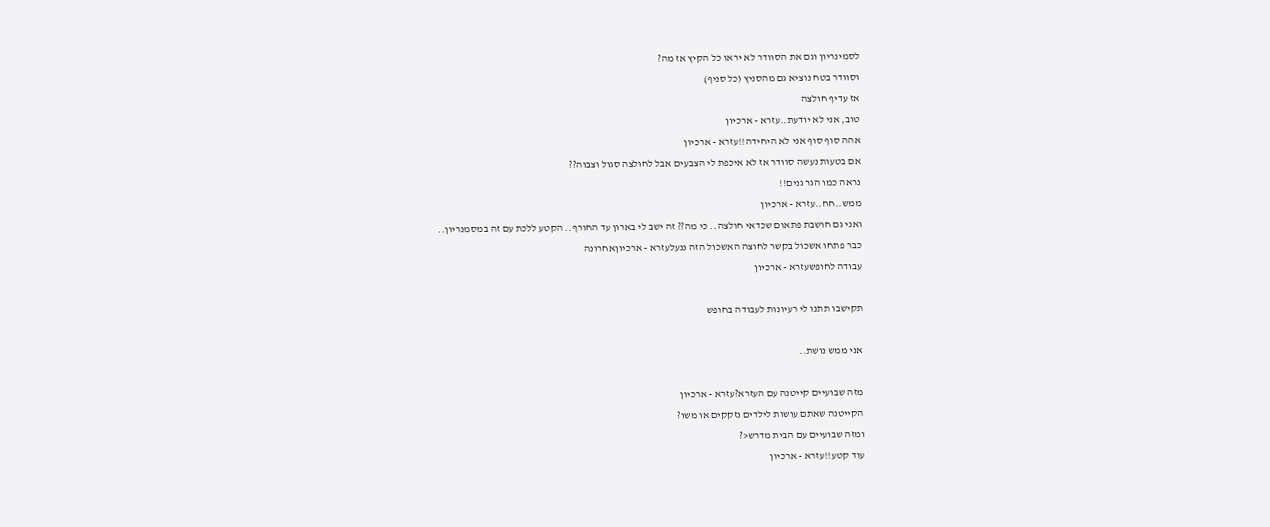לסמינריון וגם את הסוודר לא יראו כל הקיץ אז מה?
וסוודר בטח נוציא גם מהסניץ (כל סניף)
אז עדיף חולצה
טוב, אני לא יודעת..עזרא - ארכיון
אהה סוף סוף אני לא היחידה!!עזרא - ארכיון
אם בטעות נעשה סוודר אז לא איכפת לי הצבעים אבל לחולצה סגול וצבוה??
נראה כמו הגר גנים!!
ממש..חח..עזרא - ארכיון
ואני גם חושבת פתאום שכדאי חולצה.. כי מה?? זה ישב לי בארון עד החורף.. הקטע ללכת עם זה במסמנריון..
כבר פתחו אשכול בקשר לחוצה האשכול הזה ננעלעזרא - ארכיוןאחרונה
עבודה לחופשעזרא - ארכיון

תקישבו תתנו לי רעיונות לעבודה בחופש

אני ממש נושת..

מזה שבועיים קייטנה עם העזרא?עזרא - ארכיון
הקייטנה שאתם עושות לילדים נזקקים או משו?
ומזה שבועיים עם הבית מדרש<?
עוד קטע!!עזרא - ארכיון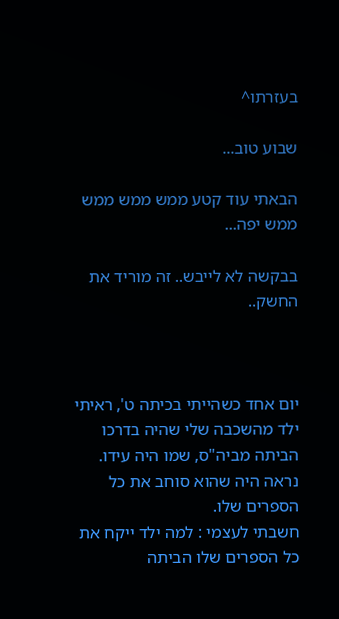בעזרתו^

שבוע טוב...

הבאתי עוד קטע ממש ממש ממש ממש יפה...

בבקשה לא לייבש.. זה מוריד את החשק..



יום אחד כשהייתי בכיתה ט', ראיתי ילד מהשכבה שלי שהיה בדרכו הביתה מביה"ס, שמו היה עידו. נראה היה שהוא סוחב את כל הספרים שלו.
חשבתי לעצמי : למה ילד ייקח את כל הספרים שלו הביתה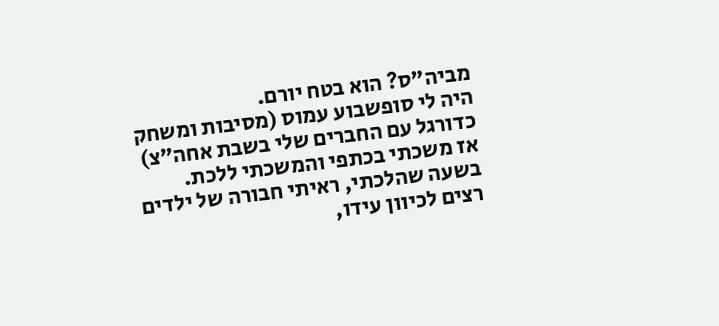מביה"ס? הוא בטח יורם.
היה לי סופשבוע עמוס (מסיבות ומשחק כדורגל עם החברים שלי בשבת אחה"צ) אז משכתי בכתפי והמשכתי ללכת.
בשעה שהלכתי, ראיתי חבורה של ילדים רצים לכיוון עידו,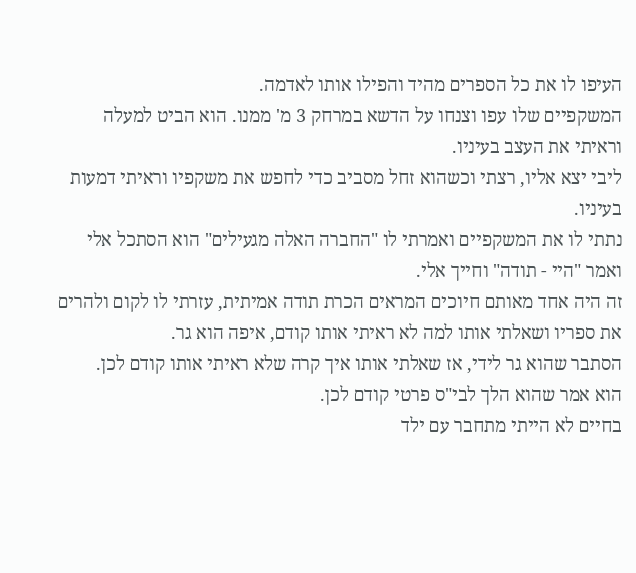העיפו לו את כל הספרים מהיד והפילו אותו לאדמה.
המשקפיים שלו עפו וצנחו על הדשא במרחק 3 מ' ממנו. הוא הביט למעלה וראיתי את העצב בעיניו.
ליבי יצא אליו, רצתי וכשהוא זחל מסביב כדי לחפש את משקפיו וראיתי דמעות בעיניו.
נתתי לו את המשקפיים ואמרתי לו "החברה האלה מגעילים" הוא הסתכל אלי ואמר "היי - תודה" וחייך אלי.
זה היה אחד מאותם חיוכים המראים הכרת תודה אמיתית, עזרתי לו לקום ולהרים את ספריו ושאלתי אותו למה לא ראיתי אותו קודם, איפה הוא גר.
הסתבר שהוא גר לידי, אז שאלתי אותו איך קרה שלא ראיתי אותו קודם לכן.
הוא אמר שהוא הלך לבי"ס פרטי קודם לכן.
בחיים לא הייתי מתחבר עם ילד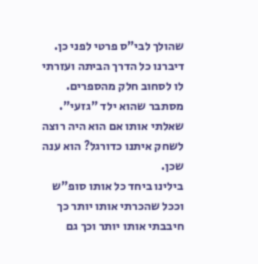שהולך לבי"ס פרטי לפני כן.
דיברנו כל הדרך הביתה ועזרתי לו לסחוב חלק מהספרים.
מסתבר שהוא ילד "גזעי".
שאלתי אותו אם הוא היה רוצה לשחק איתנו כדורגל? הוא ענה שכן.
בילינו ביחד כל אותו סופ"ש וככל שהכרתי אותו יותר כך חיבבתי אותו יותר וכך גם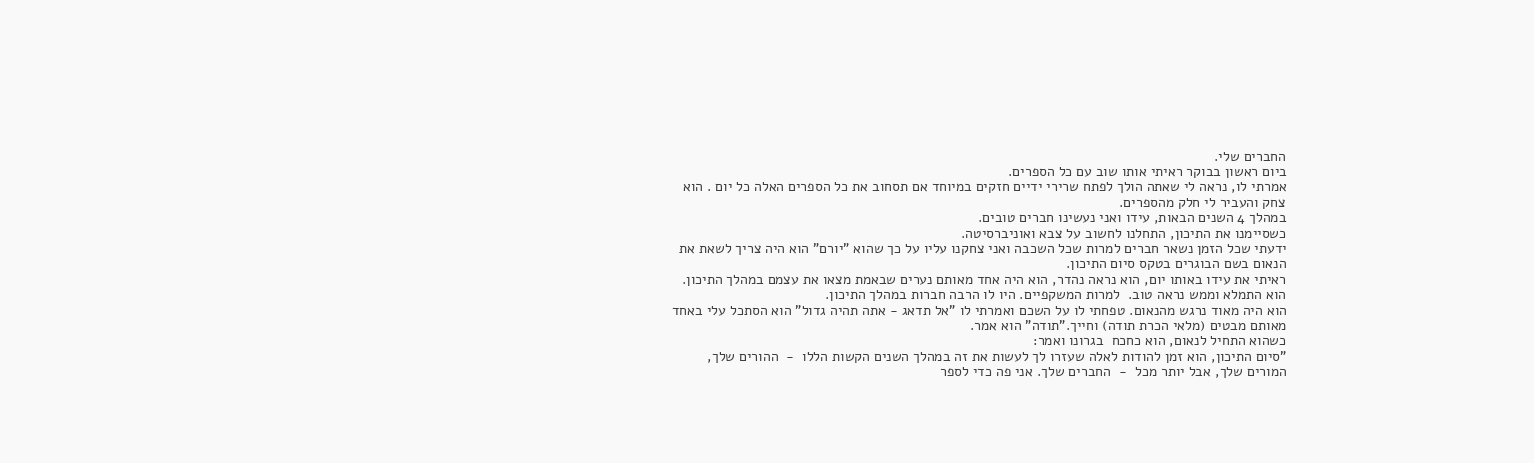החברים שלי.
ביום ראשון בבוקר ראיתי אותו שוב עם כל הספרים.
אמרתי לו, נראה לי שאתה הולך לפתח שרירי ידיים חזקים במיוחד אם תסחוב את כל הספרים האלה כל יום . הוא צחק והעביר לי חלק מהספרים.
במהלך 4 השנים הבאות, עידו ואני נעשינו חברים טובים.
כשסיימנו את התיכון, התחלנו לחשוב על צבא ואוניברסיטה.
ידעתי שכל הזמן נשאר חברים למרות שכל השכבה ואני צחקנו עליו על כך שהוא "יורם" הוא היה צריך לשאת את הנאום בשם הבוגרים בטקס סיום התיכון.
ראיתי את עידו באותו יום, הוא נראה נהדר, הוא היה אחד מאותם נערים שבאמת מצאו את עצמם במהלך התיכון.
הוא התמלא וממש נראה טוב.  למרות המשקפיים. היו לו הרבה חברות במהלך התיכון.
הוא היה מאוד נרגש מהנאום. טפחתי לו על השכם ואמרתי לו "אל תדאג - אתה תהיה גדול" הוא הסתכל עלי באחד מאותם מבטים (מלאי הכרת תודה) וחייך."תודה" הוא אמר.
כשהוא התחיל לנאום, הוא כחכח  בגרונו ואמר:
"סיום התיכון, הוא זמן להודות לאלה שעזרו לך לעשות את זה במהלך השנים הקשות הללו  -  ההורים שלך, המורים שלך, אבל יותר מכל  -  החברים שלך. אני פה כדי לספר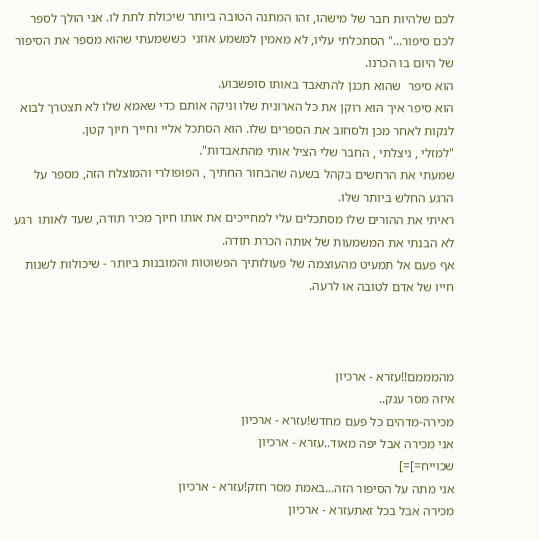לכם שלהיות חבר של מישהו, זהו המתנה הטובה ביותר שיכולת לתת לו. אני הולך לספר לכם סיפור..." הסתכלתי עליו, לא מאמין למשמע אוזני  כששמעתי שהוא מספר את הסיפור של היום בו הכרנו.
הוא סיפר  שהוא תכנן להתאבד באותו סופשבוע.
הוא סיפר איך הוא רוקן את כל הארונית שלו וניקה אותם כדי שאמא שלו לא תצטרך לבוא לנקות לאחר מכן ולסחוב את הספרים שלו. הוא הסתכל אליי וחייך חיוך קטן.
"למזלי , ניצלתי , החבר שלי הציל אותי מהתאבדות".
שמעתי את הרחשים בקהל בשעה שהבחור החתיך , הפופולרי והמוצלח הזה, מספר על הרגע החלש ביותר שלו.
ראיתי את ההורים שלו מסתכלים עלי למחייכים את אותו חיוך מכיר תודה, שעד לאותו  רגע לא הבנתי את המשמעות של אותה הכרת תודה.
אף פעם אל תמעיט מהעוצמה של פעולותיך הפשוטות והמובנות ביותר - שיכולות לשנות חייו של אדם לטובה או לרעה.



מהמממם!!עזרא - ארכיון
איזה מסר ענק..
מכירה-מדהים כל פעם מחדש!עזרא - ארכיון
אני מכירה אבל יפה מאוד..עזרא - ארכיון
שכוייח=]=]
אני מתה על הסיפור הזה...באמת מסר חזק!עזרא - ארכיון
מכירה אבל בכל זאתעזרא - ארכיון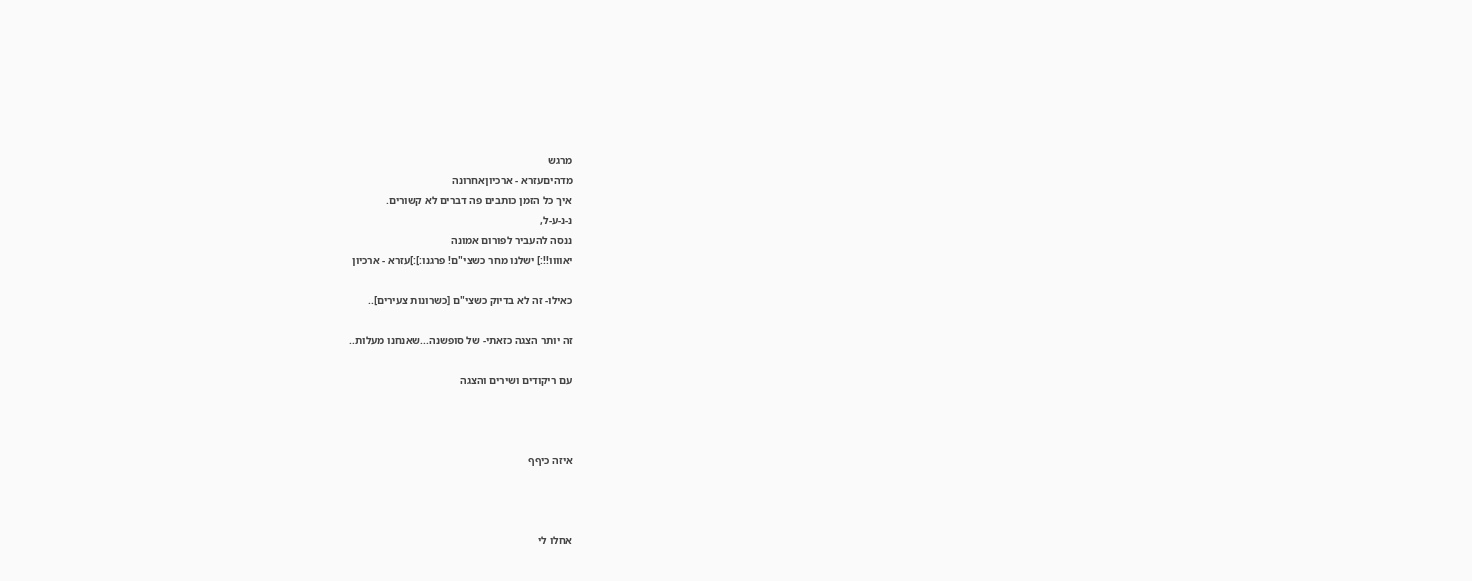מרגש
מדהיםעזרא - ארכיוןאחרונה
איך כל הזמן כותבים פה דברים לא קשורים.
נ-נ-ע-ל,
ננסה להעביר לפורום אמונה
יאוווו!!:] ישלנו מחר כשצי"ם! פרגנו:]:]עזרא - ארכיון

כאילו- זה לא בדיוק כשצי"ם [כשרונות צעירים]..

זה יותר הצגה כזאתי- של סופשנה...שאנחנו מעלות..

עם ריקודים ושירים והצגה



איזה כיףף



אחלו לי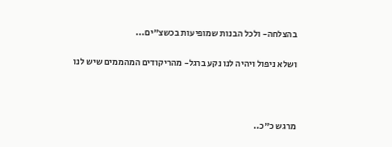בהצלחה- ולכל הבנות שמופיעות בכשצ"ים...

ושלא ניפול ויהיה לנו נקע ברגל- מהריקודים המהממים שיש לנו



מרגש כ"כ..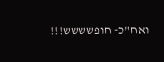ואח"כ- חופשששש!!!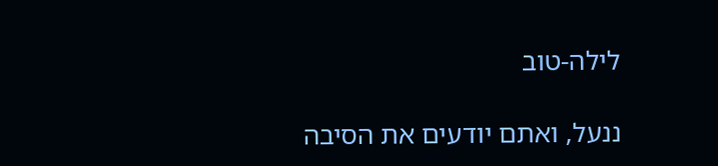לילה-טוב

ננעל, ואתם יודעים את הסיבה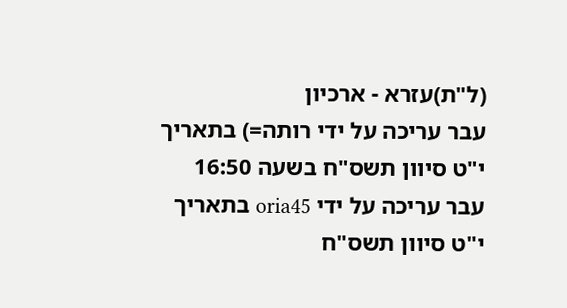(ל"ת)עזרא - ארכיון
עבר עריכה על ידי רותה=) בתאריך י"ט סיוון תשס"ח בשעה 16:50
עבר עריכה על ידי oria45 בתאריך י"ט סיוון תשס"ח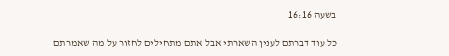בשעה 16:16

כל עוד דברתם לענין השארתי אבל אתם מתחילים לחזור על מה שאמרתם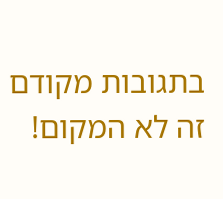בתגובות מקודם זה לא המקום!